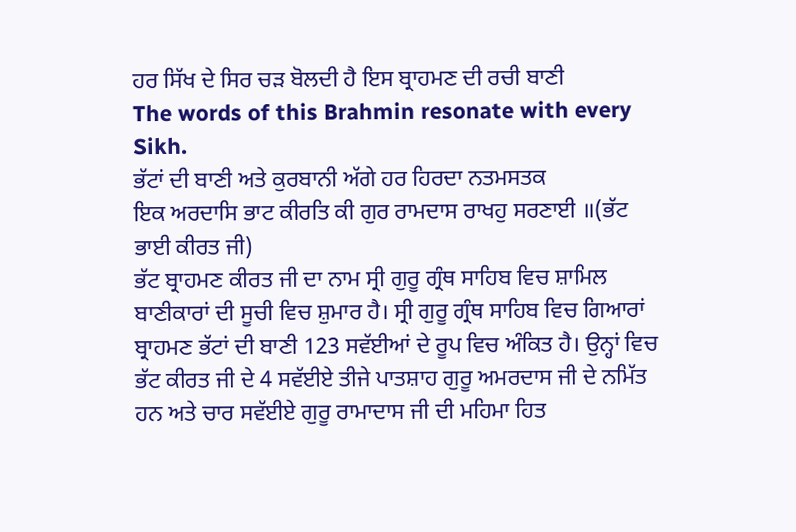ਹਰ ਸਿੱਖ ਦੇ ਸਿਰ ਚੜ ਬੋਲਦੀ ਹੈ ਇਸ ਬ੍ਰਾਹਮਣ ਦੀ ਰਚੀ ਬਾਣੀ
The words of this Brahmin resonate with every Sikh.
ਭੱਟਾਂ ਦੀ ਬਾਣੀ ਅਤੇ ਕੁਰਬਾਨੀ ਅੱਗੇ ਹਰ ਹਿਰਦਾ ਨਤਮਸਤਕ
ਇਕ ਅਰਦਾਸਿ ਭਾਟ ਕੀਰਤਿ ਕੀ ਗੁਰ ਰਾਮਦਾਸ ਰਾਖਹੁ ਸਰਣਾਈ ॥(ਭੱਟ ਭਾਈ ਕੀਰਤ ਜੀ)
ਭੱਟ ਬ੍ਰਾਹਮਣ ਕੀਰਤ ਜੀ ਦਾ ਨਾਮ ਸ੍ਰੀ ਗੁਰੂ ਗ੍ਰੰਥ ਸਾਹਿਬ ਵਿਚ ਸ਼ਾਮਿਲ ਬਾਣੀਕਾਰਾਂ ਦੀ ਸੂਚੀ ਵਿਚ ਸ਼ੁਮਾਰ ਹੈ। ਸ੍ਰੀ ਗੁਰੂ ਗ੍ਰੰਥ ਸਾਹਿਬ ਵਿਚ ਗਿਆਰਾਂ ਬ੍ਰਾਹਮਣ ਭੱਟਾਂ ਦੀ ਬਾਣੀ 123 ਸਵੱਈਆਂ ਦੇ ਰੂਪ ਵਿਚ ਅੰਕਿਤ ਹੈ। ਉਨ੍ਹਾਂ ਵਿਚ ਭੱਟ ਕੀਰਤ ਜੀ ਦੇ 4 ਸਵੱਈਏ ਤੀਜੇ ਪਾਤਸ਼ਾਹ ਗੁਰੂ ਅਮਰਦਾਸ ਜੀ ਦੇ ਨਮਿੱਤ ਹਨ ਅਤੇ ਚਾਰ ਸਵੱਈਏ ਗੁਰੂ ਰਾਮਾਦਾਸ ਜੀ ਦੀ ਮਹਿਮਾ ਹਿਤ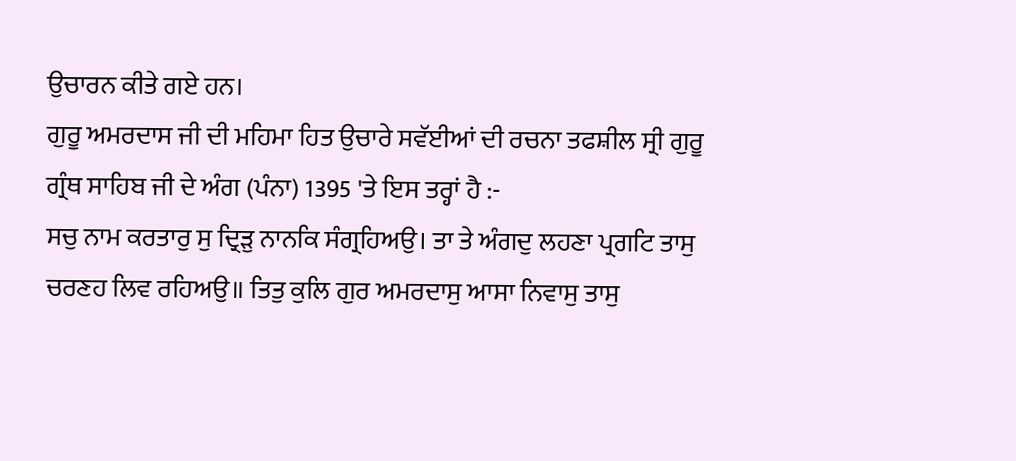ਉਚਾਰਨ ਕੀਤੇ ਗਏ ਹਨ।
ਗੁਰੂ ਅਮਰਦਾਸ ਜੀ ਦੀ ਮਹਿਮਾ ਹਿਤ ਉਚਾਰੇ ਸਵੱਈਆਂ ਦੀ ਰਚਨਾ ਤਫਸ਼ੀਲ ਸ੍ਰੀ ਗੁਰੂ ਗ੍ਰੰਥ ਸਾਹਿਬ ਜੀ ਦੇ ਅੰਗ (ਪੰਨਾ) 1395 'ਤੇ ਇਸ ਤਰ੍ਹਾਂ ਹੈ :-
ਸਚੁ ਨਾਮ ਕਰਤਾਰੁ ਸੁ ਦ੍ਰਿੜੁ ਨਾਨਕਿ ਸੰਗ੍ਰਹਿਅਉ। ਤਾ ਤੇ ਅੰਗਦੁ ਲਹਣਾ ਪ੍ਰਗਟਿ ਤਾਸੁ ਚਰਣਹ ਲਿਵ ਰਹਿਅਉ॥ ਤਿਤੁ ਕੁਲਿ ਗੁਰ ਅਮਰਦਾਸੁ ਆਸਾ ਨਿਵਾਸੁ ਤਾਸੁ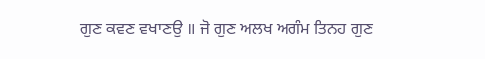ਗੁਣ ਕਵਣ ਵਖਾਣਉ ॥ ਜੋ ਗੁਣ ਅਲਖ ਅਗੰਮ ਤਿਨਹ ਗੁਣ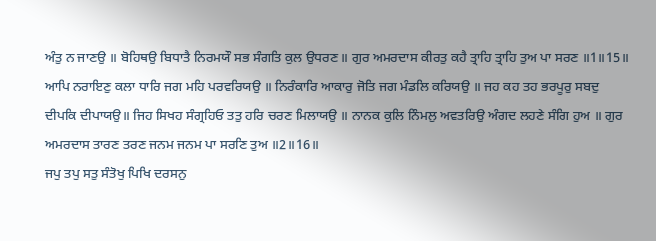ਅੰਤੁ ਨ ਜਾਣਉ ॥ ਬੋਹਿਥਉ ਬਿਧਾਤੈ ਨਿਰਮਯੌ ਸਭ ਸੰਗਤਿ ਕੁਲ ਉਧਰਣ॥ ਗੁਰ ਅਮਰਦਾਸ ਕੀਰਤੁ ਕਹੈ ਤ੍ਰਾਹਿ ਤ੍ਰਾਹਿ ਤੁਅ ਪਾ ਸਰਣ ॥1॥15॥
ਆਪਿ ਨਰਾਇਣੁ ਕਲਾ ਧਾਰਿ ਜਗ ਮਹਿ ਪਰਵਰਿਯਉ ॥ ਨਿਰੰਕਾਰਿ ਆਕਾਰੁ ਜੋਤਿ ਜਗ ਮੰਡਲਿ ਕਰਿਯਉ ॥ ਜਹ ਕਹ ਤਹ ਭਰਪੂਰੁ ਸਬਦੁ ਦੀਪਕਿ ਦੀਪਾਯਉ॥ ਜਿਹ ਸਿਖਹ ਸੰਗ੍ਰਹਿਓ ਤਤੁ ਹਰਿ ਚਰਣ ਮਿਲਾਯਉ ॥ ਨਾਨਕ ਕੁਲਿ ਨਿੰਮਲੁ ਅਵਤਰਿਉ ਅੰਗਦ ਲਹਣੇ ਸੰਗਿ ਹੁਅ ॥ ਗੁਰ ਅਮਰਦਾਸ ਤਾਰਣ ਤਰਣ ਜਨਮ ਜਨਮ ਪਾ ਸਰਣਿ ਤੁਅ ॥2॥16॥
ਜਪੁ ਤਪੁ ਸਤੁ ਸੰਤੋਖੁ ਪਿਖਿ ਦਰਸਨੁ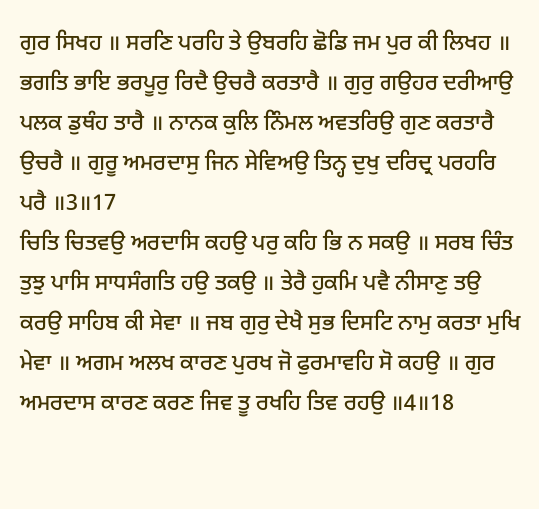ਗੁਰ ਸਿਖਹ ॥ ਸਰਣਿ ਪਰਹਿ ਤੇ ਉਬਰਹਿ ਛੋਡਿ ਜਮ ਪੁਰ ਕੀ ਲਿਖਹ ॥ ਭਗਤਿ ਭਾਇ ਭਰਪੂਰੁ ਰਿਦੈ ਉਚਰੈ ਕਰਤਾਰੈ ॥ ਗੁਰੁ ਗਉਹਰ ਦਰੀਆਉ ਪਲਕ ਡੁਥੰਹ ਤਾਰੈ ॥ ਨਾਨਕ ਕੁਲਿ ਨਿੰਮਲ ਅਵਤਰਿਉ ਗੁਣ ਕਰਤਾਰੈ ਉਚਰੈ ॥ ਗੁਰੂ ਅਮਰਦਾਸੁ ਜਿਨ ਸੇਵਿਅਉ ਤਿਨ੍ਹ ਦੁਖੁ ਦਰਿਦ੍ਰ ਪਰਹਰਿ ਪਰੈ ॥3॥17
ਚਿਤਿ ਚਿਤਵਉ ਅਰਦਾਸਿ ਕਹਉ ਪਰੁ ਕਹਿ ਭਿ ਨ ਸਕਉ ॥ ਸਰਬ ਚਿੰਤ ਤੁਝੁ ਪਾਸਿ ਸਾਧਸੰਗਤਿ ਹਉ ਤਕਉ ॥ ਤੇਰੈ ਹੁਕਮਿ ਪਵੈ ਨੀਸਾਣੁ ਤਉ ਕਰਉ ਸਾਹਿਬ ਕੀ ਸੇਵਾ ॥ ਜਬ ਗੁਰੁ ਦੇਖੈ ਸੁਭ ਦਿਸਟਿ ਨਾਮੁ ਕਰਤਾ ਮੁਖਿ ਮੇਵਾ ॥ ਅਗਮ ਅਲਖ ਕਾਰਣ ਪੁਰਖ ਜੋ ਫੁਰਮਾਵਹਿ ਸੋ ਕਹਉ ॥ ਗੁਰ ਅਮਰਦਾਸ ਕਾਰਣ ਕਰਣ ਜਿਵ ਤੂ ਰਖਹਿ ਤਿਵ ਰਹਉ ॥4॥18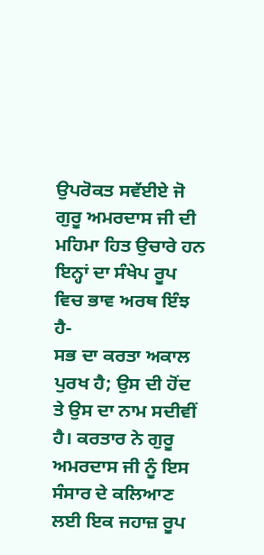ਉਪਰੋਕਤ ਸਵੱਈਏ ਜੋ ਗੁਰੂ ਅਮਰਦਾਸ ਜੀ ਦੀ ਮਹਿਮਾ ਹਿਤ ਉਚਾਰੇ ਹਨ ਇਨ੍ਹਾਂ ਦਾ ਸੰਖੇਪ ਰੂਪ ਵਿਚ ਭਾਵ ਅਰਥ ਇੰਝ ਹੈ-
ਸਭ ਦਾ ਕਰਤਾ ਅਕਾਲ ਪੁਰਖ ਹੈ; ਉਸ ਦੀ ਹੋਂਦ ਤੇ ਉਸ ਦਾ ਨਾਮ ਸਦੀਵੀਂ ਹੈ। ਕਰਤਾਰ ਨੇ ਗੁਰੂ ਅਮਰਦਾਸ ਜੀ ਨੂੰ ਇਸ ਸੰਸਾਰ ਦੇ ਕਲਿਆਣ ਲਈ ਇਕ ਜਹਾਜ਼ ਰੂਪ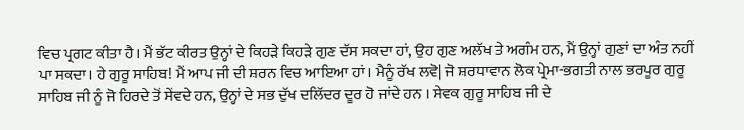ਵਿਚ ਪ੍ਰਗਟ ਕੀਤਾ ਹੈ। ਮੈਂ ਭੱਟ ਕੀਰਤ ਉਨ੍ਹਾਂ ਦੇ ਕਿਹੜੇ ਕਿਹੜੇ ਗੁਣ ਦੱਸ ਸਕਦਾ ਹਾਂ, ਉਹ ਗੁਣ ਅਲੱਖ ਤੇ ਅਗੰਮ ਹਨ, ਮੈਂ ਉਨ੍ਹਾਂ ਗੁਣਾਂ ਦਾ ਅੰਤ ਨਹੀਂ ਪਾ ਸਕਦਾ। ਹੇ ਗੁਰੂ ਸਾਹਿਬ! ਮੈਂ ਆਪ ਜੀ ਦੀ ਸ਼ਰਨ ਵਿਚ ਆਇਆ ਹਾਂ। ਮੈਨੂੰ ਰੱਖ ਲਵੋ| ਜੋ ਸ਼ਰਧਾਵਾਨ ਲੋਕ ਪ੍ਰੇਮਾ-ਭਗਤੀ ਨਾਲ ਭਰਪੂਰ ਗੁਰੂ ਸਾਹਿਬ ਜੀ ਨੂੰ ਜੋ ਹਿਰਦੇ ਤੋਂ ਸੇਂਵਦੇ ਹਨ, ਉਨ੍ਹਾਂ ਦੇ ਸਭ ਦੁੱਖ ਦਲਿੱਦਰ ਦੂਰ ਹੋ ਜਾਂਦੇ ਹਨ । ਸੇਵਕ ਗੁਰੂ ਸਾਹਿਬ ਜੀ ਦੇ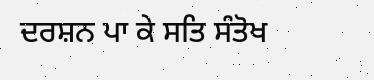ਦਰਸ਼ਨ ਪਾ ਕੇ ਸਤਿ ਸੰਤੋਖ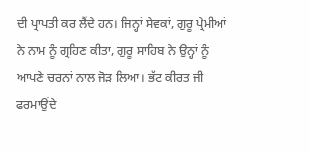ਦੀ ਪ੍ਰਾਪਤੀ ਕਰ ਲੈਂਦੇ ਹਨ। ਜਿਨ੍ਹਾਂ ਸੇਵਕਾਂ, ਗੁਰੂ ਪ੍ਰੇਮੀਆਂ ਨੇ ਨਾਮ ਨੂੰ ਗ੍ਰਹਿਣ ਕੀਤਾ, ਗੁਰੂ ਸਾਹਿਬ ਨੇ ਉਨ੍ਹਾਂ ਨੂੰ ਆਪਣੇ ਚਰਨਾਂ ਨਾਲ ਜੋੜ ਲਿਆ। ਭੱਟ ਕੀਰਤ ਜੀ ਫਰਮਾਉਂਦੇ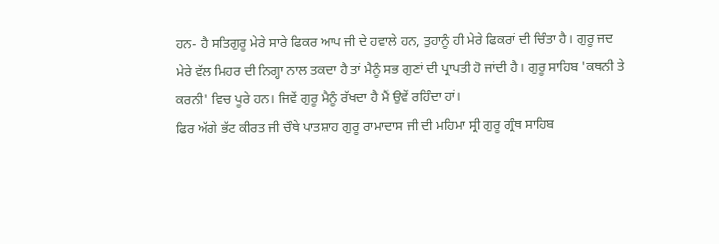ਹਨ- ਹੈ ਸਤਿਗੁਰੂ ਮੇਰੇ ਸਾਰੇ ਫਿਕਰ ਆਪ ਜੀ ਦੇ ਹਵਾਲੇ ਹਨ, ਤੁਹਾਨੂੰ ਹੀ ਮੇਰੇ ਫਿਕਰਾਂ ਦੀ ਚਿੰਤਾ ਹੈ। ਗੁਰੂ ਜਦ ਮੇਰੇ ਵੱਲ ਮਿਹਰ ਦੀ ਨਿਗ੍ਹਾ ਨਾਲ ਤਕਦਾ ਹੈ ਤਾਂ ਮੈਨੂੰ ਸਭ ਗੁਣਾਂ ਦੀ ਪ੍ਰਾਪਤੀ ਹੋ ਜਾਂਦੀ ਹੈ। ਗੁਰੂ ਸਾਹਿਬ 'ਕਥਨੀ ਤੇ ਕਰਨੀ' ਵਿਚ ਪੂਰੇ ਹਨ। ਜਿਵੇਂ ਗੁਰੂ ਮੈਨੂੰ ਰੱਖਦਾ ਹੈ ਮੈਂ ਉਵੇਂ ਰਹਿੰਦਾ ਹਾਂ।
ਫਿਰ ਅੱਗੇ ਭੱਟ ਕੀਰਤ ਜੀ ਚੌਥੇ ਪਾਤਸ਼ਾਹ ਗੁਰੂ ਰਾਮਾਦਾਸ ਜੀ ਦੀ ਮਹਿਮਾ ਸ੍ਰੀ ਗੁਰੂ ਗ੍ਰੰਥ ਸਾਹਿਬ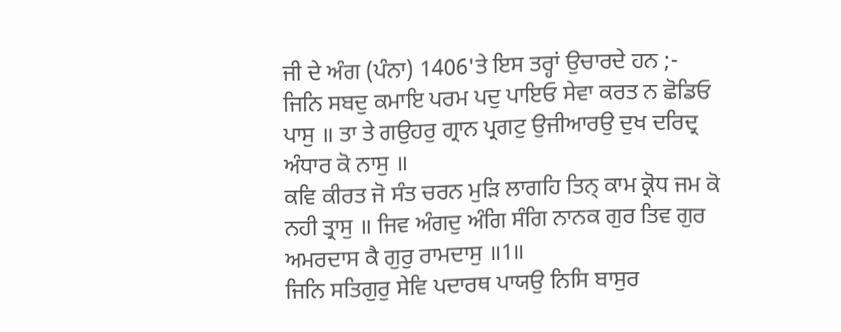ਜੀ ਦੇ ਅੰਗ (ਪੰਨਾ) 1406'ਤੇ ਇਸ ਤਰ੍ਹਾਂ ਉਚਾਰਦੇ ਹਨ ;-
ਜਿਨਿ ਸਬਦੁ ਕਮਾਇ ਪਰਮ ਪਦੁ ਪਾਇਓ ਸੇਵਾ ਕਰਤ ਨ ਛੋਡਿਓ ਪਾਸੁ ॥ ਤਾ ਤੇ ਗਉਹਰੁ ਗ੍ਰਾਨ ਪ੍ਰਗਟੁ ਉਜੀਆਰਉ ਦੁਖ ਦਰਿਦ੍ਰ ਅੰਧਾਰ ਕੋ ਨਾਸੁ ॥
ਕਵਿ ਕੀਰਤ ਜੋ ਸੰਤ ਚਰਨ ਮੁੜਿ ਲਾਗਹਿ ਤਿਨ੍ ਕਾਮ ਕ੍ਰੋਧ ਜਮ ਕੋ ਨਹੀ ਤ੍ਰਾਸੁ ॥ ਜਿਵ ਅੰਗਦੁ ਅੰਗਿ ਸੰਗਿ ਨਾਨਕ ਗੁਰ ਤਿਵ ਗੁਰ ਅਮਰਦਾਸ ਕੈ ਗੁਰੁ ਰਾਮਦਾਸੁ ॥1॥
ਜਿਨਿ ਸਤਿਗੁਰੁ ਸੇਵਿ ਪਦਾਰਥ ਪਾਯਉ ਨਿਸਿ ਬਾਸੁਰ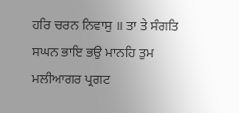ਹਰਿ ਚਰਨ ਨਿਵਾਸੁ ॥ ਤਾ ਤੇ ਸੰਗਤਿ ਸਘਨ ਭਾਇ ਭਉ ਮਾਨਹਿ ਤੁਮ ਮਲੀਆਗਰ ਪ੍ਰਗਟ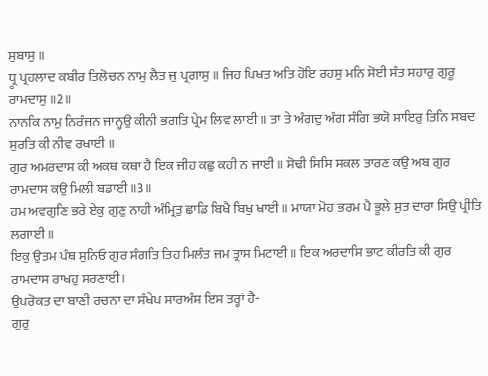ਸੁਬਾਸੁ ॥
ਧ੍ਰੂ ਪ੍ਰਹਲਾਦ ਕਬੀਰ ਤਿਲੋਚਨ ਨਾਮੁ ਲੈਤ ਜੁ ਪ੍ਰਗਾਸੁ ॥ ਜਿਹ ਪਿਖਤ ਅਤਿ ਹੋਇ ਰਹਸੁ ਮਨਿ ਸੋਈ ਸੰਤ ਸਹਾਰੁ ਗੁਰੂ ਰਾਮਦਾਸੁ ॥2॥
ਨਾਨਕਿ ਨਾਮੁ ਨਿਰੰਜਨ ਜਾਨ੍ਹਉ ਕੀਨੀ ਭਗਤਿ ਪ੍ਰੇਮ ਲਿਵ ਲਾਈ ॥ ਤਾ ਤੇ ਅੰਗਦੁ ਅੰਗ ਸੰਗਿ ਭਯੋ ਸਾਇਰੁ ਤਿਨਿ ਸਬਦ ਸੁਰਤਿ ਕੀ ਨੀਵ ਰਖਾਈ ॥
ਗੁਰ ਅਮਰਦਾਸ ਕੀ ਅਕਥ ਕਥਾ ਹੈ ਇਕ ਜੀਹ ਕਛੁ ਕਹੀ ਨ ਜਾਈ ॥ ਸੋਢੀ ਸਿਸਿ ਸਕਲ ਤਾਰਣ ਕਉ ਅਬ ਗੁਰ ਰਾਮਦਾਸ ਕਉ ਮਿਲੀ ਬਡਾਈ ॥3॥
ਹਮ ਅਵਗੁਣਿ ਭਰੇ ਏਕੁ ਗੁਣੁ ਨਾਹੀ ਅੰਮ੍ਰਿਤੁ ਛਾਡਿ ਬਿਖੈ ਬਿਖੁ ਖਾਈ ॥ ਮਾਯਾ ਮੋਹ ਭਰਮ ਪੈ ਭੂਲੇ ਸੁਤ ਦਾਰਾ ਸਿਉ ਪ੍ਰੀਤਿ ਲਗਾਈ ॥
ਇਕੁ ਉਤਮ ਪੰਥ ਸੁਨਿਓ ਗੁਰ ਸੰਗਤਿ ਤਿਹ ਮਿਲੰਤ ਜਮ ਤ੍ਰਾਸ ਮਿਟਾਈ ॥ ਇਕ ਅਰਦਾਸਿ ਭਾਟ ਕੀਰਤਿ ਕੀ ਗੁਰ ਰਾਮਦਾਸ ਰਾਖਹੁ ਸਰਣਾਈ।
ਉਪਰੋਕਤ ਦਾ ਬਾਣੀ ਰਚਨਾ ਦਾ ਸੰਖੇਪ ਸਾਰਅੰਸ਼ ਇਸ ਤਰ੍ਹਾਂ ਹੈ-
ਗੁਰੁ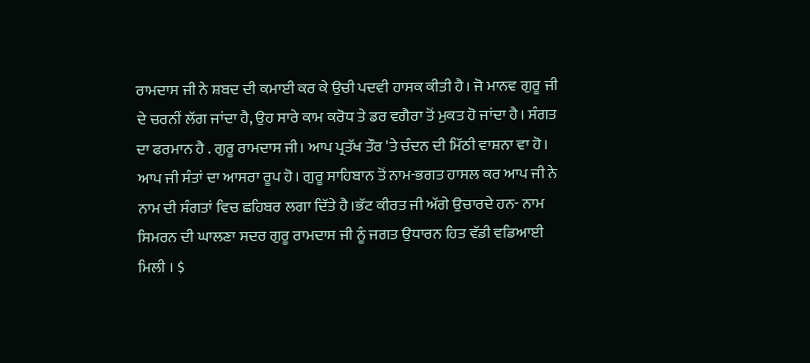ਰਾਮਦਾਸ ਜੀ ਨੇ ਸ਼ਬਦ ਦੀ ਕਮਾਈ ਕਰ ਕੇ ਉਚੀ ਪਦਵੀ ਹਾਸਕ ਕੀਤੀ ਹੈ। ਜੋ ਮਾਨਵ ਗੁਰੂ ਜੀ ਦੇ ਚਰਨੀਂ ਲੱਗ ਜਾਂਦਾ ਹੈ, ਉਹ ਸਾਰੇ ਕਾਮ ਕਰੋਧ ਤੇ ਡਰ ਵਗੈਰਾ ਤੋਂ ਮੁਕਤ ਹੋ ਜਾਂਦਾ ਹੈ। ਸੰਗਤ ਦਾ ਫਰਮਾਨ ਹੈ . ਗੁਰੂ ਰਾਮਦਾਸ ਜੀ। ਆਪ ਪ੍ਰਤੱਖ ਤੌਰ 'ਤੇ ਚੰਦਨ ਦੀ ਮਿੱਠੀ ਵਾਸ਼ਨਾ ਵਾ ਹੋ। ਆਪ ਜੀ ਸੰਤਾਂ ਦਾ ਆਸਰਾ ਰੂਪ ਹੋ। ਗੁਰੂ ਸਾਹਿਬਾਨ ਤੋਂ ਨਾਮ-ਭਗਤ ਹਾਸਲ ਕਰ ਆਪ ਜੀ ਨੇ ਨਾਮ ਦੀ ਸੰਗਤਾਂ ਵਿਚ ਛਹਿਬਰ ਲਗਾ ਦਿੱਤੇ ਹੈ।ਭੱਟ ਕੀਰਤ ਜੀ ਅੱਗੇ ਉਚਾਰਦੇ ਹਨ- ਨਾਮ ਸਿਮਰਨ ਦੀ ਘਾਲਣਾ ਸਦਰ ਗੁਰੂ ਰਾਮਦਾਸ ਜੀ ਨੂੰ ਜਗਤ ਉਧਾਰਨ ਹਿਤ ਵੱਡੀ ਵਡਿਆਈ ਮਿਲੀ । $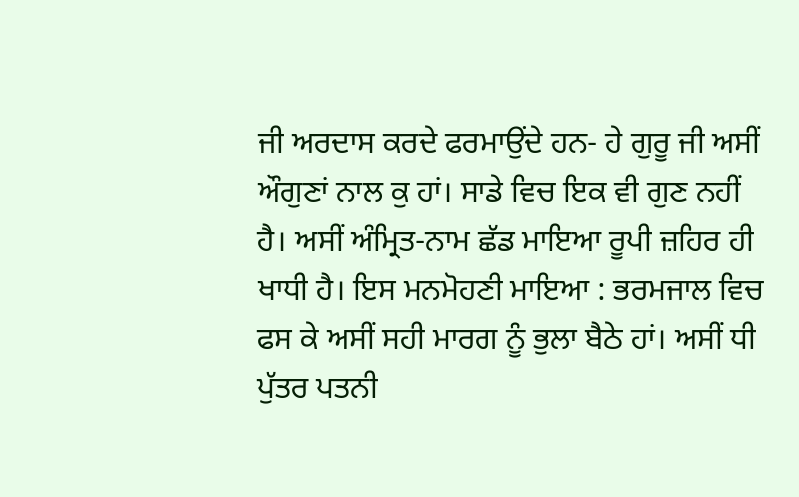ਜੀ ਅਰਦਾਸ ਕਰਦੇ ਫਰਮਾਉਂਦੇ ਹਨ- ਹੇ ਗੁਰੂ ਜੀ ਅਸੀਂ ਔਗੁਣਾਂ ਨਾਲ ਕੁ ਹਾਂ। ਸਾਡੇ ਵਿਚ ਇਕ ਵੀ ਗੁਣ ਨਹੀਂ ਹੈ। ਅਸੀਂ ਅੰਮ੍ਰਿਤ-ਨਾਮ ਛੱਡ ਮਾਇਆ ਰੂਪੀ ਜ਼ਹਿਰ ਹੀ ਖਾਧੀ ਹੈ। ਇਸ ਮਨਮੋਹਣੀ ਮਾਇਆ : ਭਰਮਜਾਲ ਵਿਚ ਫਸ ਕੇ ਅਸੀਂ ਸਹੀ ਮਾਰਗ ਨੂੰ ਭੁਲਾ ਬੈਠੇ ਹਾਂ। ਅਸੀਂ ਧੀ ਪੁੱਤਰ ਪਤਨੀ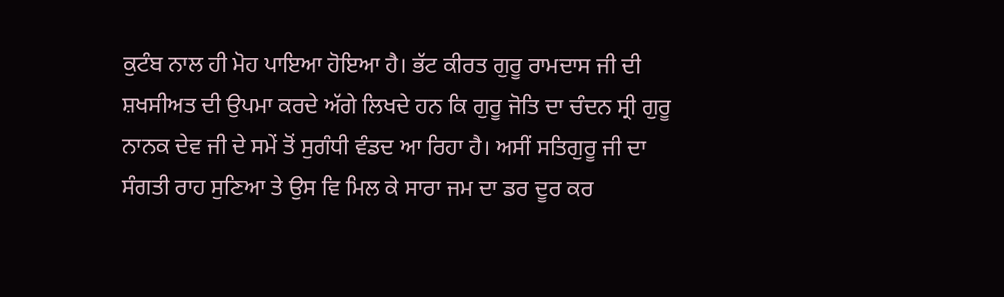ਕੁਟੰਬ ਨਾਲ ਹੀ ਮੋਹ ਪਾਇਆ ਹੋਇਆ ਹੈ। ਭੱਟ ਕੀਰਤ ਗੁਰੂ ਰਾਮਦਾਸ ਜੀ ਦੀ ਸ਼ਖਸੀਅਤ ਦੀ ਉਪਮਾ ਕਰਦੇ ਅੱਗੇ ਲਿਖਦੇ ਹਨ ਕਿ ਗੁਰੂ ਜੋਤਿ ਦਾ ਚੰਦਨ ਸ੍ਰੀ ਗੁਰੂ ਨਾਨਕ ਦੇਵ ਜੀ ਦੇ ਸਮੇਂ ਤੋਂ ਸੁਗੰਧੀ ਵੰਡਦ ਆ ਰਿਹਾ ਹੈ। ਅਸੀਂ ਸਤਿਗੁਰੂ ਜੀ ਦਾ ਸੰਗਤੀ ਰਾਹ ਸੁਣਿਆ ਤੇ ਉਸ ਵਿ ਮਿਲ ਕੇ ਸਾਰਾ ਜਮ ਦਾ ਡਰ ਦੂਰ ਕਰ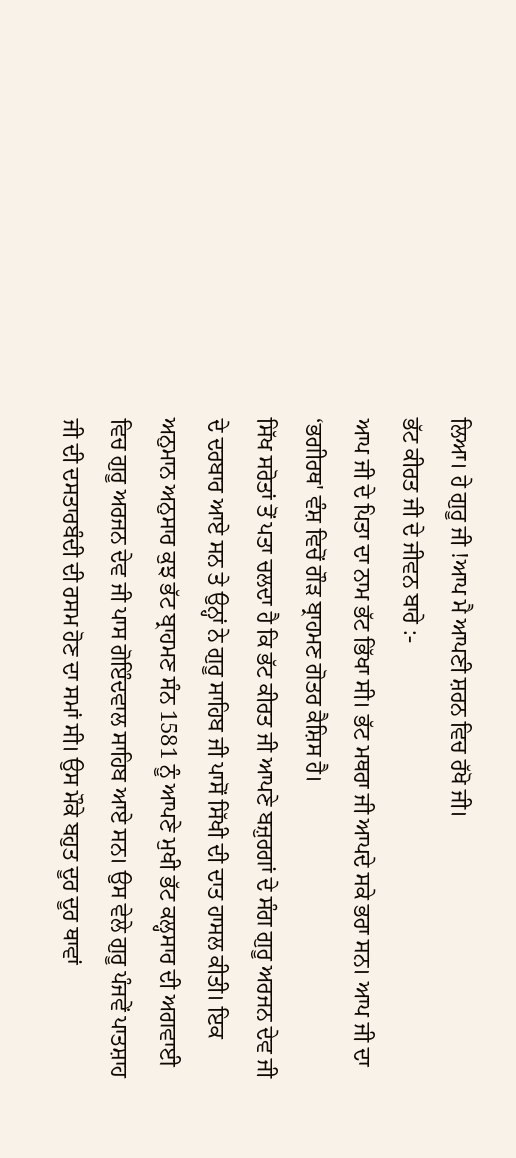ਲਿਆ। ਹੇ ਗੁਰੂ ਜੀ !ਆਪ ਮੈ ਆਪਣੀ ਸ਼ਰਨ ਵਿਚ ਰੱਖੋ ਜੀ।
ਭੱਟ ਕੀਰਤ ਜੀ ਦੇ ਜੀਵਨ ਬਾਰੇ :-
ਆਪ ਜੀ ਦੇ ਪਿਤਾ ਦਾ ਨਾਮ ਭੱਟ ਭਿੱਖਾ ਸੀ। ਭੱਟ ਮਥਰਾ ਜੀ ਆਪਦੇ ਸਕੇ ਭਰਾ ਸਨ। ਆਪ ਜੀ ਦਾ ‘ਭਗੀਰਥ' ਵੰਸ਼ ਵਿਚੋਂ ਗੌੜ ਬ੍ਰਾਹਮਣ ਗੋਤਰ ਕੈਸ਼ਿਸ ਹੈ।
ਸਿੱਖ ਸਰੋਤਾਂ ਤੋਂ ਪਤਾ ਚਲਦਾ ਹੈ ਕਿ ਭੱਟ ਕੀਰਤ ਜੀ ਆਪਣੇ ਬਜ਼ੁਰਗਾਂ ਦੇ ਸੰਗ ਗੁਰੂ ਅਰਜਨ ਦੇਵ ਜੀ ਦੇ ਦਰਬਾਰ ਆਏ ਸਨ ਤੇ ਉਨ੍ਹਾਂ ਨੇ ਗੁਰੂ ਸਾਹਿਬ ਜੀ ਪਾਸੋਂ ਸਿੱਖੀ ਦੀ ਦਾਤ ਹਾਸਲ ਕੀਤੀ। ਇਕ ਅਨੁਮਾਨ ਅਨੁਸਾਰ ਕੁਝ ਭੱਟ ਬ੍ਰਾਹਮਣ ਸੰਨ 1581 ਨੂੰ ਆਪਣੇ ਮੁਖੀ ਭੱਟ ਕਲ੍ਹਸਾਰ ਦੀ ਅਗਵਾਈ ਵਿਚ ਗੁਰੂ ਅਰਜਨ ਦੇਵ ਜੀ ਪਾਸ ਗੋਇੰਦਵਾਲ ਸਾਹਿਬ ਆਏ ਸਨ। ਉਸ ਵੇਲੇ ਗੁਰੂ ਪੰਜਵੇਂ ਪਾਤਸ਼ਾਹ ਜੀ ਦੀ ਦਸਤਾਰਬੰਦੀ ਦੀ ਰਸਮ ਹੋਣ ਦਾ ਸਮਾਂ ਸੀ। ਉਸ ਮੌਕੇ ਬਹੁਤ ਦੂਰ ਦੂਰ ਥਾਵਾਂ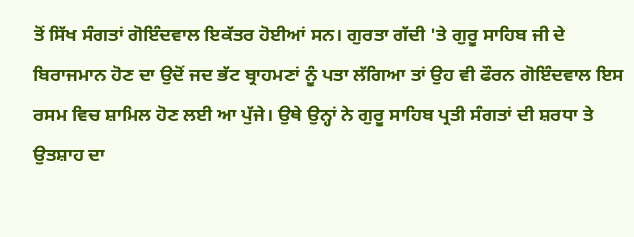ਤੋਂ ਸਿੱਖ ਸੰਗਤਾਂ ਗੋਇੰਦਵਾਲ ਇਕੱਤਰ ਹੋਈਆਂ ਸਨ। ਗੁਰਤਾ ਗੱਦੀ 'ਤੇ ਗੁਰੂ ਸਾਹਿਬ ਜੀ ਦੇ ਬਿਰਾਜਮਾਨ ਹੋਣ ਦਾ ਉਦੋਂ ਜਦ ਭੱਟ ਬ੍ਰਾਹਮਣਾਂ ਨੂੰ ਪਤਾ ਲੱਗਿਆ ਤਾਂ ਉਹ ਵੀ ਫੌਰਨ ਗੋਇੰਦਵਾਲ ਇਸ ਰਸਮ ਵਿਚ ਸ਼ਾਮਿਲ ਹੋਣ ਲਈ ਆ ਪੁੱਜੇ। ਉਥੇ ਉਨ੍ਹਾਂ ਨੇ ਗੁਰੂ ਸਾਹਿਬ ਪ੍ਰਤੀ ਸੰਗਤਾਂ ਦੀ ਸ਼ਰਧਾ ਤੇ ਉਤਸ਼ਾਹ ਦਾ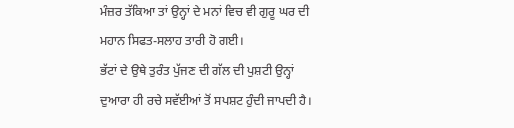ਮੰਜ਼ਰ ਤੱਕਿਆ ਤਾਂ ਉਨ੍ਹਾਂ ਦੇ ਮਨਾਂ ਵਿਚ ਵੀ ਗੁਰੂ ਘਰ ਦੀ ਮਹਾਨ ਸਿਫਤ-ਸਲਾਹ ਤਾਰੀ ਹੋ ਗਈ।
ਭੱਟਾਂ ਦੇ ਉਥੇ ਤੁਰੰਤ ਪੁੱਜਣ ਦੀ ਗੱਲ ਦੀ ਪੁਸ਼ਟੀ ਉਨ੍ਹਾਂ ਦੁਆਰਾ ਹੀ ਰਚੇ ਸਵੱਈਆਂ ਤੋਂ ਸਪਸ਼ਟ ਹੁੰਦੀ ਜਾਪਦੀ ਹੈ।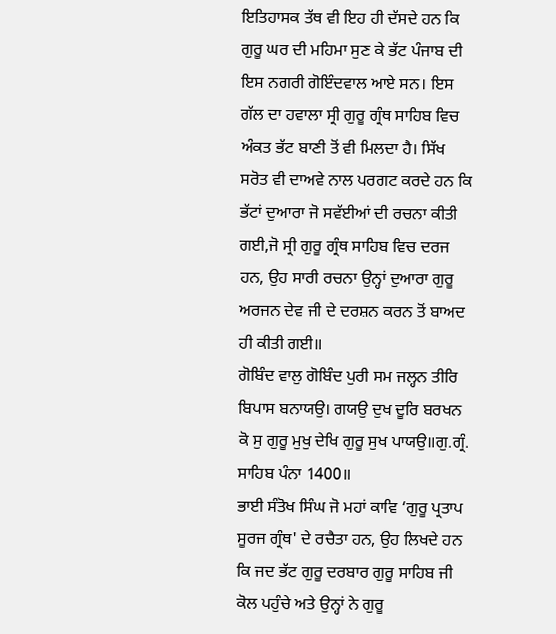ਇਤਿਹਾਸਕ ਤੱਥ ਵੀ ਇਹ ਹੀ ਦੱਸਦੇ ਹਨ ਕਿ ਗੁਰੂ ਘਰ ਦੀ ਮਹਿਮਾ ਸੁਣ ਕੇ ਭੱਟ ਪੰਜਾਬ ਦੀ ਇਸ ਨਗਰੀ ਗੋਇੰਦਵਾਲ ਆਏ ਸਨ। ਇਸ ਗੱਲ ਦਾ ਹਵਾਲਾ ਸ੍ਰੀ ਗੁਰੂ ਗ੍ਰੰਥ ਸਾਹਿਬ ਵਿਚ ਅੰਕਤ ਭੱਟ ਬਾਣੀ ਤੋਂ ਵੀ ਮਿਲਦਾ ਹੈ। ਸਿੱਖ ਸਰੋਤ ਵੀ ਦਾਅਵੇ ਨਾਲ ਪਰਗਟ ਕਰਦੇ ਹਨ ਕਿ ਭੱਟਾਂ ਦੁਆਰਾ ਜੋ ਸਵੱਈਆਂ ਦੀ ਰਚਨਾ ਕੀਤੀ ਗਈ,ਜੋ ਸ੍ਰੀ ਗੁਰੂ ਗ੍ਰੰਥ ਸਾਹਿਬ ਵਿਚ ਦਰਜ ਹਨ, ਉਹ ਸਾਰੀ ਰਚਨਾ ਉਨ੍ਹਾਂ ਦੁਆਰਾ ਗੁਰੂ ਅਰਜਨ ਦੇਵ ਜੀ ਦੇ ਦਰਸ਼ਨ ਕਰਨ ਤੋਂ ਬਾਅਦ ਹੀ ਕੀਤੀ ਗਈ॥
ਗੋਬਿੰਦ ਵਾਲੁ ਗੋਬਿੰਦ ਪੁਰੀ ਸਮ ਜਲ੍ਹਨ ਤੀਰਿ ਬਿਪਾਸ ਬਨਾਯਉ। ਗਯਉ ਦੁਖ ਦੂਰਿ ਬਰਖਨ ਕੋ ਸੁ ਗੁਰੂ ਮੁਖੁ ਦੇਖਿ ਗੁਰੂ ਸੁਖ ਪਾਯਉ॥ਗੁ.ਗ੍ਰੰ. ਸਾਹਿਬ ਪੰਨਾ 1400॥
ਭਾਈ ਸੰਤੋਖ ਸਿੰਘ ਜੋ ਮਹਾਂ ਕਾਵਿ ‘ਗੁਰੂ ਪ੍ਰਤਾਪ ਸੂਰਜ ਗ੍ਰੰਥ' ਦੇ ਰਚੈਤਾ ਹਨ, ਉਹ ਲਿਖਦੇ ਹਨ ਕਿ ਜਦ ਭੱਟ ਗੁਰੂ ਦਰਬਾਰ ਗੁਰੂ ਸਾਹਿਬ ਜੀ ਕੋਲ ਪਹੁੰਚੇ ਅਤੇ ਉਨ੍ਹਾਂ ਨੇ ਗੁਰੂ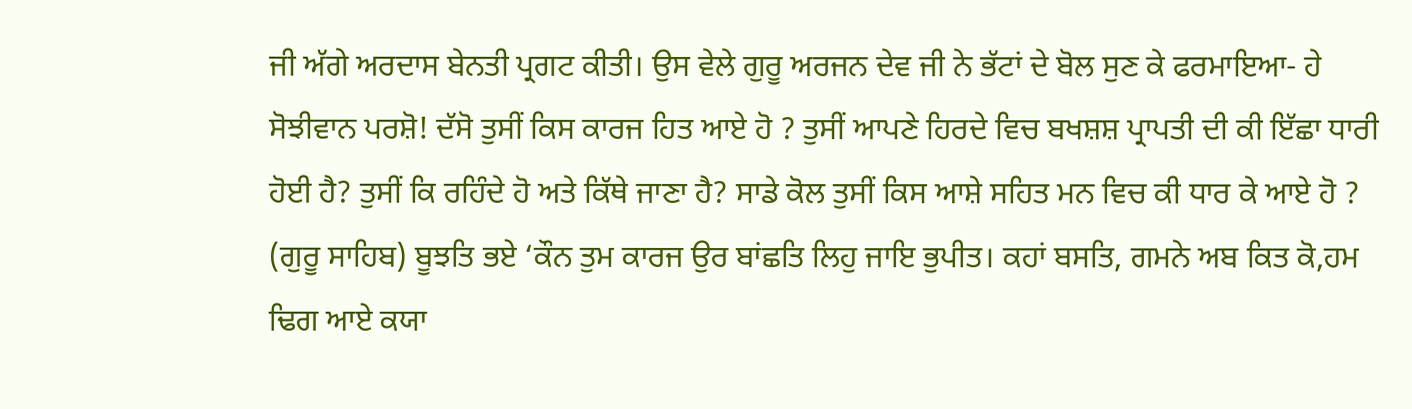ਜੀ ਅੱਗੇ ਅਰਦਾਸ ਬੇਨਤੀ ਪ੍ਰਗਟ ਕੀਤੀ। ਉਸ ਵੇਲੇ ਗੁਰੂ ਅਰਜਨ ਦੇਵ ਜੀ ਨੇ ਭੱਟਾਂ ਦੇ ਬੋਲ ਸੁਣ ਕੇ ਫਰਮਾਇਆ- ਹੇ ਸੋਝੀਵਾਨ ਪਰਸ਼ੋ! ਦੱਸੋ ਤੁਸੀਂ ਕਿਸ ਕਾਰਜ ਹਿਤ ਆਏ ਹੋ ? ਤੁਸੀਂ ਆਪਣੇ ਹਿਰਦੇ ਵਿਚ ਬਖਸ਼ਸ਼ ਪ੍ਰਾਪਤੀ ਦੀ ਕੀ ਇੱਛਾ ਧਾਰੀ ਹੋਈ ਹੈ? ਤੁਸੀਂ ਕਿ ਰਹਿੰਦੇ ਹੋ ਅਤੇ ਕਿੱਥੇ ਜਾਣਾ ਹੈ? ਸਾਡੇ ਕੋਲ ਤੁਸੀਂ ਕਿਸ ਆਸ਼ੇ ਸਹਿਤ ਮਨ ਵਿਚ ਕੀ ਧਾਰ ਕੇ ਆਏ ਹੋ ?
(ਗੁਰੂ ਸਾਹਿਬ) ਬੂਝਤਿ ਭਏ ‘ਕੌਨ ਤੁਮ ਕਾਰਜ ਉਰ ਬਾਂਛਤਿ ਲਿਹੁ ਜਾਇ ਭੁਪੀਤ। ਕਹਾਂ ਬਸਤਿ, ਗਮਨੇ ਅਬ ਕਿਤ ਕੋ,ਹਮ ਢਿਗ ਆਏ ਕਯਾ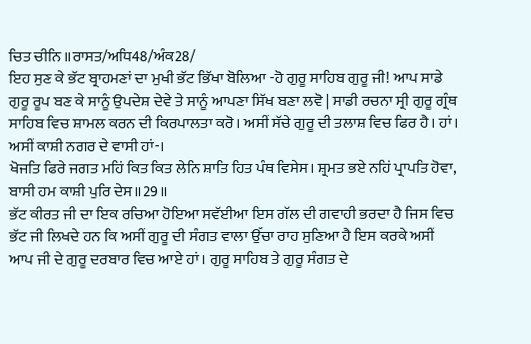ਚਿਤ ਚੀਨਿ ॥ਰਾਸਤ/ਅਧਿ48/ਅੰਕ28/
ਇਹ ਸੁਣ ਕੇ ਭੱਟ ਬ੍ਰਾਹਮਣਾਂ ਦਾ ਮੁਖੀ ਭੱਟ ਭਿੱਖਾ ਬੋਲਿਆ -ਹੋ ਗੁਰੂ ਸਾਹਿਬ ਗੁਰੂ ਜੀ! ਆਪ ਸਾਡੇ ਗੁਰੂ ਰੂਪ ਬਣ ਕੇ ਸਾਨੂੰ ਉਪਦੇਸ਼ ਦੇਵੇ ਤੇ ਸਾਨੂੰ ਆਪਣਾ ਸਿੱਖ ਬਣਾ ਲਵੋ | ਸਾਡੀ ਰਚਨਾ ਸ੍ਰੀ ਗੁਰੂ ਗ੍ਰੰਥ ਸਾਹਿਬ ਵਿਚ ਸ਼ਾਮਲ ਕਰਨ ਦੀ ਕਿਰਪਾਲਤਾ ਕਰੋ। ਅਸੀਂ ਸੱਚੇ ਗੁਰੂ ਦੀ ਤਲਾਸ਼ ਵਿਚ ਫਿਰ ਹੈ। ਹਾਂ। ਅਸੀਂ ਕਾਸ਼ੀ ਨਗਰ ਦੇ ਵਾਸੀ ਹਾਂ-।
ਖੋਜਤਿ ਫਿਰੇ ਜਗਤ ਮਹਿਂ ਕਿਤ ਕਿਤ ਲੇਨਿ ਸ਼ਾਤਿ ਹਿਤ ਪੰਥ ਵਿਸੇਸ। ਸ਼੍ਰਮਤ ਭਏ ਨਹਿਂ ਪ੍ਰਾਪਤਿ ਹੋਵਾ, ਬਾਸੀ ਹਮ ਕਾਸ਼ੀ ਪੁਰਿ ਦੇਸ॥29॥
ਭੱਟ ਕੀਰਤ ਜੀ ਦਾ ਇਕ ਰਚਿਆ ਹੋਇਆ ਸਵੱਈਆ ਇਸ ਗੱਲ ਦੀ ਗਵਾਹੀ ਭਰਦਾ ਹੈ ਜਿਸ ਵਿਚ ਭੱਟ ਜੀ ਲਿਖਦੇ ਹਨ ਕਿ ਅਸੀਂ ਗੁਰੂ ਦੀ ਸੰਗਤ ਵਾਲਾ ਉੱਚਾ ਰਾਹ ਸੁਣਿਆ ਹੈ ਇਸ ਕਰਕੇ ਅਸੀਂ ਆਪ ਜੀ ਦੇ ਗੁਰੂ ਦਰਬਾਰ ਵਿਚ ਆਏ ਹਾਂ। ਗੁਰੂ ਸਾਹਿਬ ਤੇ ਗੁਰੂ ਸੰਗਤ ਦੇ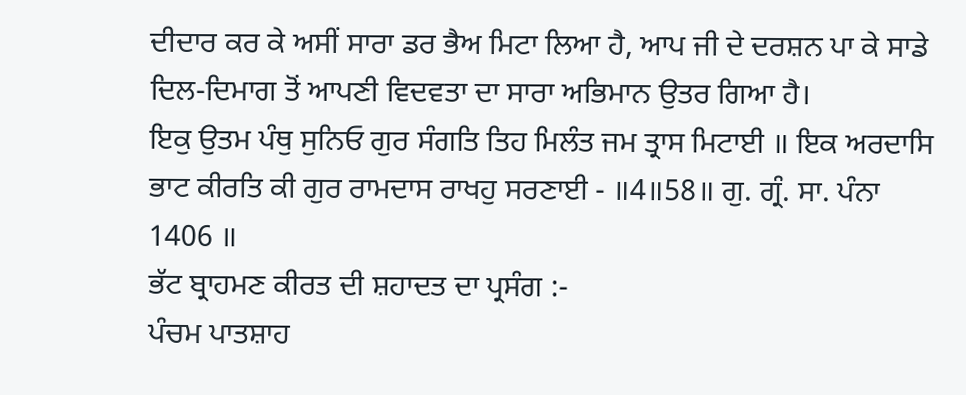ਦੀਦਾਰ ਕਰ ਕੇ ਅਸੀਂ ਸਾਰਾ ਡਰ ਭੈਅ ਮਿਟਾ ਲਿਆ ਹੈ, ਆਪ ਜੀ ਦੇ ਦਰਸ਼ਨ ਪਾ ਕੇ ਸਾਡੇ ਦਿਲ-ਦਿਮਾਗ ਤੋਂ ਆਪਣੀ ਵਿਦਵਤਾ ਦਾ ਸਾਰਾ ਅਭਿਮਾਨ ਉਤਰ ਗਿਆ ਹੈ।
ਇਕੁ ਉਤਮ ਪੰਥੁ ਸੁਨਿਓ ਗੁਰ ਸੰਗਤਿ ਤਿਹ ਮਿਲੰਤ ਜਮ ਤ੍ਰਾਸ ਮਿਟਾਈ ॥ ਇਕ ਅਰਦਾਸਿ ਭਾਟ ਕੀਰਤਿ ਕੀ ਗੁਰ ਰਾਮਦਾਸ ਰਾਖਹੁ ਸਰਣਾਈ - ॥4॥58॥ ਗੁ. ਗ੍ਰੰ. ਸਾ. ਪੰਨਾ 1406 ॥
ਭੱਟ ਬ੍ਰਾਹਮਣ ਕੀਰਤ ਦੀ ਸ਼ਹਾਦਤ ਦਾ ਪ੍ਰਸੰਗ :-
ਪੰਚਮ ਪਾਤਸ਼ਾਹ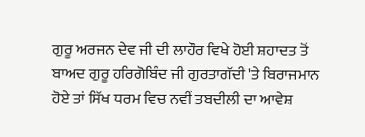ਗੁਰੂ ਅਰਜਨ ਦੇਵ ਜੀ ਦੀ ਲਾਹੌਰ ਵਿਖੇ ਹੋਈ ਸ਼ਹਾਦਤ ਤੋਂ ਬਾਅਦ ਗੁਰੂ ਹਰਿਗੋਬਿੰਦ ਜੀ ਗੁਰਤਾਗੱਦੀ 'ਤੇ ਬਿਰਾਜਮਾਨ ਹੋਏ ਤਾਂ ਸਿੱਖ ਧਰਮ ਵਿਚ ਨਵੀਂ ਤਬਦੀਲੀ ਦਾ ਆਵੇਸ਼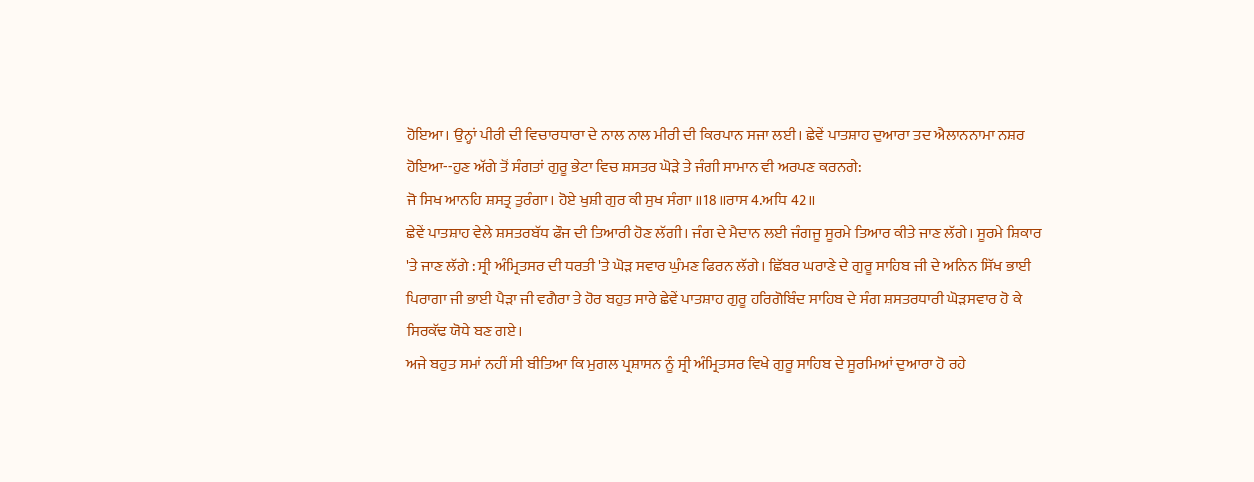ਹੋਇਆ। ਉਨ੍ਹਾਂ ਪੀਰੀ ਦੀ ਵਿਚਾਰਧਾਰਾ ਦੇ ਨਾਲ ਨਾਲ ਮੀਰੀ ਦੀ ਕਿਰਪਾਨ ਸਜਾ ਲਈ। ਛੇਵੇਂ ਪਾਤਸ਼ਾਹ ਦੁਆਰਾ ਤਦ ਐਲਾਨਨਾਮਾ ਨਸ਼ਰ ਹੋਇਆ--ਹੁਣ ਅੱਗੇ ਤੋਂ ਸੰਗਤਾਂ ਗੁਰੂ ਭੇਟਾ ਵਿਚ ਸ਼ਸਤਰ ਘੋੜੇ ਤੇ ਜੰਗੀ ਸਾਮਾਨ ਵੀ ਅਰਪਣ ਕਰਨਗੇ:
ਜੋ ਸਿਖ ਆਨਹਿ ਸ਼ਸਤ੍ਰ ਤੁਰੰਗਾ। ਹੋਏ ਖੁਸ਼ੀ ਗੁਰ ਕੀ ਸੁਖ ਸੰਗਾ ॥18॥ਰਾਸ 4.ਅਧਿ 42॥
ਛੇਵੇਂ ਪਾਤਸ਼ਾਹ ਵੇਲੇ ਸ਼ਸਤਰਬੱਧ ਫੌਜ ਦੀ ਤਿਆਰੀ ਹੋਣ ਲੱਗੀ। ਜੰਗ ਦੇ ਮੈਦਾਨ ਲਈ ਜੰਗਜੂ ਸੂਰਮੇ ਤਿਆਰ ਕੀਤੇ ਜਾਣ ਲੱਗੇ। ਸੂਰਮੇ ਸ਼ਿਕਾਰ 'ਤੇ ਜਾਣ ਲੱਗੇ : ਸ੍ਰੀ ਅੰਮ੍ਰਿਤਸਰ ਦੀ ਧਰਤੀ 'ਤੇ ਘੋੜ ਸਵਾਰ ਘੁੰਮਣ ਫਿਰਨ ਲੱਗੇ। ਛਿੱਬਰ ਘਰਾਣੇ ਦੇ ਗੁਰੂ ਸਾਹਿਬ ਜੀ ਦੇ ਅਨਿਨ ਸਿੱਖ ਭਾਈ ਪਿਰਾਗਾ ਜੀ ਭਾਈ ਪੈੜਾ ਜੀ ਵਗੈਰਾ ਤੇ ਹੋਰ ਬਹੁਤ ਸਾਰੇ ਛੇਵੇਂ ਪਾਤਸ਼ਾਹ ਗੁਰੂ ਹਰਿਗੋਬਿੰਦ ਸਾਹਿਬ ਦੇ ਸੰਗ ਸ਼ਸਤਰਧਾਰੀ ਘੋੜਸਵਾਰ ਹੋ ਕੇ ਸਿਰਕੱਢ ਯੋਧੇ ਬਣ ਗਏ।
ਅਜੇ ਬਹੁਤ ਸਮਾਂ ਨਹੀਂ ਸੀ ਬੀਤਿਆ ਕਿ ਮੁਗਲ ਪ੍ਰਸ਼ਾਸਨ ਨੂੰ ਸ੍ਰੀ ਅੰਮ੍ਰਿਤਸਰ ਵਿਖੇ ਗੁਰੂ ਸਾਹਿਬ ਦੇ ਸੂਰਮਿਆਂ ਦੁਆਰਾ ਹੋ ਰਹੇ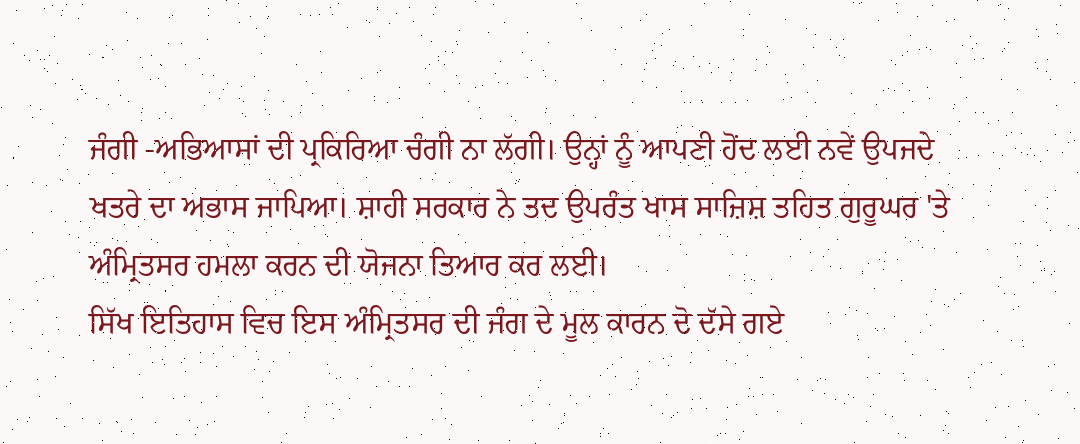ਜੰਗੀ -ਅਭਿਆਸਾਂ ਦੀ ਪ੍ਰਕਿਰਿਆ ਚੰਗੀ ਨਾ ਲੱਗੀ। ਉਨ੍ਹਾਂ ਨੂੰ ਆਪਣੀ ਹੋਂਦ ਲਈ ਨਵੇਂ ਉਪਜਦੇ ਖਤਰੇ ਦਾ ਅਭਾਸ ਜਾਪਿਆ। ਸ਼ਾਹੀ ਸਰਕਾਰ ਨੇ ਤਦ ਉਪਰੰਤ ਖਾਸ ਸਾਜ਼ਿਸ਼ ਤਹਿਤ ਗੁਰੂਘਰ 'ਤੇ ਅੰਮ੍ਰਿਤਸਰ ਹਮਲਾ ਕਰਨ ਦੀ ਯੋਜਨਾ ਤਿਆਰ ਕਰ ਲਈ।
ਸਿੱਖ ਇਤਿਹਾਸ ਵਿਚ ਇਸ ਅੰਮ੍ਰਿਤਸਰ ਦੀ ਜੰਗ ਦੇ ਮੂਲ ਕਾਰਨ ਦੋ ਦੱਸੇ ਗਏ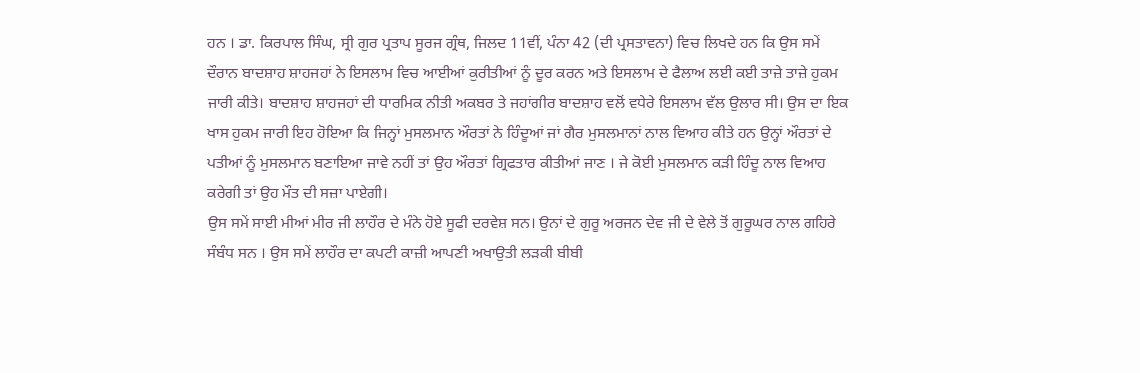ਹਨ । ਡਾ. ਕਿਰਪਾਲ ਸਿੰਘ, ਸ੍ਰੀ ਗੁਰ ਪ੍ਰਤਾਪ ਸੂਰਜ ਗ੍ਰੰਥ, ਜਿਲਦ 11ਵੀਂ, ਪੰਨਾ 42 (ਦੀ ਪ੍ਰਸਤਾਵਨਾ) ਵਿਚ ਲਿਖਦੇ ਹਨ ਕਿ ਉਸ ਸਮੇਂ ਦੌਰਾਨ ਬਾਦਸ਼ਾਹ ਸ਼ਾਹਜਹਾਂ ਨੇ ਇਸਲਾਮ ਵਿਚ ਆਈਆਂ ਕੁਰੀਤੀਆਂ ਨੂੰ ਦੂਰ ਕਰਨ ਅਤੇ ਇਸਲਾਮ ਦੇ ਫੈਲਾਅ ਲਈ ਕਈ ਤਾਜ਼ੇ ਤਾਜ਼ੇ ਹੁਕਮ ਜਾਰੀ ਕੀਤੇ। ਬਾਦਸ਼ਾਹ ਸ਼ਾਹਜਹਾਂ ਦੀ ਧਾਰਮਿਕ ਨੀਤੀ ਅਕਬਰ ਤੇ ਜਹਾਂਗੀਰ ਬਾਦਸ਼ਾਹ ਵਲੋਂ ਵਧੇਰੇ ਇਸਲਾਮ ਵੱਲ ਉਲਾਰ ਸੀ। ਉਸ ਦਾ ਇਕ ਖਾਸ ਹੁਕਮ ਜਾਰੀ ਇਹ ਹੋਇਆ ਕਿ ਜਿਨ੍ਹਾਂ ਮੁਸਲਮਾਨ ਔਰਤਾਂ ਨੇ ਹਿੰਦੂਆਂ ਜਾਂ ਗੈਰ ਮੁਸਲਮਾਨਾਂ ਨਾਲ ਵਿਆਹ ਕੀਤੇ ਹਨ ਉਨ੍ਹਾਂ ਔਰਤਾਂ ਦੇ ਪਤੀਆਂ ਨੂੰ ਮੁਸਲਮਾਨ ਬਣਾਇਆ ਜਾਵੇ ਨਹੀਂ ਤਾਂ ਉਹ ਔਰਤਾਂ ਗ੍ਰਿਫਤਾਰ ਕੀਤੀਆਂ ਜਾਣ । ਜੇ ਕੋਈ ਮੁਸਲਮਾਨ ਕੜੀ ਹਿੰਦੂ ਨਾਲ ਵਿਆਹ ਕਰੇਗੀ ਤਾਂ ਉਹ ਮੌਤ ਦੀ ਸਜ਼ਾ ਪਾਏਗੀ।
ਉਸ ਸਮੇਂ ਸਾਈ ਮੀਆਂ ਮੀਰ ਜੀ ਲਾਹੌਰ ਦੇ ਮੰਨੇ ਹੋਏ ਸੂਫੀ ਦਰਵੇਸ਼ ਸਨ। ਉਨਾਂ ਦੇ ਗੁਰੂ ਅਰਜਨ ਦੇਵ ਜੀ ਦੇ ਵੇਲੇ ਤੋਂ ਗੁਰੂਘਰ ਨਾਲ ਗਹਿਰੇ ਸੰਬੰਧ ਸਨ । ਉਸ ਸਮੇਂ ਲਾਹੌਰ ਦਾ ਕਪਟੀ ਕਾਜ਼ੀ ਆਪਣੀ ਅਖਾਉਤੀ ਲੜਕੀ ਬੀਬੀ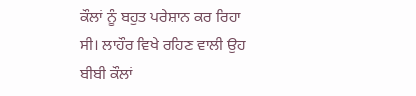ਕੌਲਾਂ ਨੂੰ ਬਹੁਤ ਪਰੇਸ਼ਾਨ ਕਰ ਰਿਹਾ ਸੀ। ਲਾਹੌਰ ਵਿਖੇ ਰਹਿਣ ਵਾਲੀ ਉਹ ਬੀਬੀ ਕੌਲਾਂ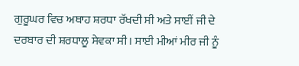ਗੁਰੂਘਰ ਵਿਚ ਅਥਾਹ ਸ਼ਰਧਾ ਰੱਖਦੀ ਸੀ ਅਤੇ ਸਾਈਂ ਜੀ ਦੇ ਦਰਬਾਰ ਦੀ ਸ਼ਰਧਾਲੂ ਸੇਵਕਾ ਸੀ। ਸਾਈ ਮੀਆਂ ਮੀਰ ਜੀ ਨੂੰ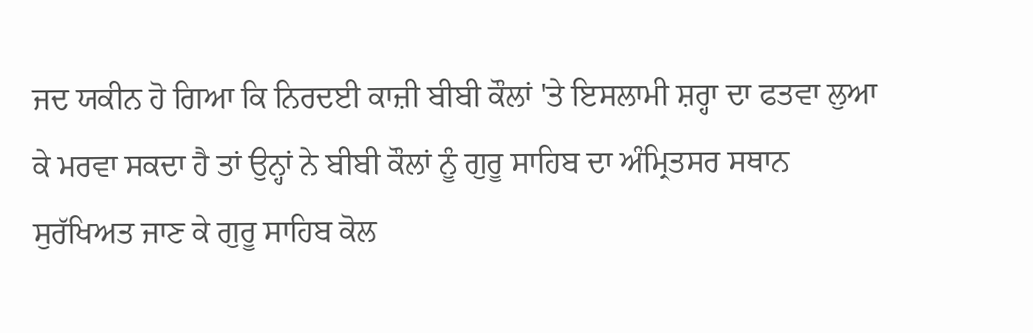ਜਦ ਯਕੀਨ ਹੋ ਗਿਆ ਕਿ ਨਿਰਦਈ ਕਾਜ਼ੀ ਬੀਬੀ ਕੌਲਾਂ 'ਤੇ ਇਸਲਾਮੀ ਸ਼ਰ੍ਹਾ ਦਾ ਫਤਵਾ ਲੁਆ ਕੇ ਮਰਵਾ ਸਕਦਾ ਹੈ ਤਾਂ ਉਨ੍ਹਾਂ ਨੇ ਬੀਬੀ ਕੌਲਾਂ ਨੂੰ ਗੁਰੂ ਸਾਹਿਬ ਦਾ ਅੰਮ੍ਰਿਤਸਰ ਸਥਾਨ ਸੁਰੱਖਿਅਤ ਜਾਣ ਕੇ ਗੁਰੂ ਸਾਹਿਬ ਕੋਲ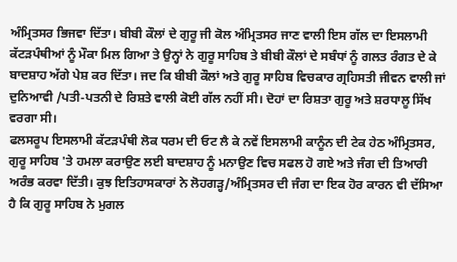ਅੰਮ੍ਰਿਤਸਰ ਭਿਜਵਾ ਦਿੱਤਾ। ਬੀਬੀ ਕੌਲਾਂ ਦੇ ਗੁਰੂ ਜੀ ਕੋਲ ਅੰਮ੍ਰਿਤਸਰ ਜਾਣ ਵਾਲੀ ਇਸ ਗੱਲ ਦਾ ਇਸਲਾਮੀ ਕੱਟੜਪੰਥੀਆਂ ਨੂੰ ਮੌਕਾ ਮਿਲ ਗਿਆ ਤੇ ਉਨ੍ਹਾਂ ਨੇ ਗੁਰੂ ਸਾਹਿਬ ਤੇ ਬੀਬੀ ਕੌਲਾਂ ਦੇ ਸਬੰਧਾਂ ਨੂੰ ਗਲਤ ਰੰਗਤ ਦੇ ਕੇ ਬਾਦਸ਼ਾਹ ਅੱਗੇ ਪੇਸ਼ ਕਰ ਦਿੱਤਾ। ਜਦ ਕਿ ਬੀਬੀ ਕੌਲਾਂ ਅਤੇ ਗੁਰੂ ਸਾਹਿਬ ਵਿਚਕਾਰ ਗ੍ਰਹਿਸਤੀ ਜੀਵਨ ਵਾਲੀ ਜਾਂ ਦੁਨਿਆਵੀ /ਪਤੀ-ਪਤਨੀ ਦੇ ਰਿਸ਼ਤੇ ਵਾਲੀ ਕੋਈ ਗੱਲ ਨਹੀਂ ਸੀ। ਦੋਹਾਂ ਦਾ ਰਿਸ਼ਤਾ ਗੁਰੂ ਅਤੇ ਸ਼ਰਧਾਲੂ ਸਿੱਖ ਵਰਗਾ ਸੀ।
ਫਲਸਰੂਪ ਇਸਲਾਮੀ ਕੱਟੜਪੰਥੀ ਲੋਕ ਧਰਮ ਦੀ ਓਟ ਲੈ ਕੇ ਨਵੇਂ ਇਸਲਾਮੀ ਕਾਨੂੰਨ ਦੀ ਟੇਕ ਹੇਠ ਅੰਮ੍ਰਿਤਸਰ, ਗੁਰੂ ਸਾਹਿਬ 'ਤੇ ਹਮਲਾ ਕਰਾਉਣ ਲਈ ਬਾਦਸ਼ਾਹ ਨੂੰ ਮਨਾਉਣ ਵਿਚ ਸਫਲ ਹੋ ਗਏ ਅਤੇ ਜੰਗ ਦੀ ਤਿਆਰੀ ਅਰੰਭ ਕਰਵਾ ਦਿੱਤੀ। ਕੁਝ ਇਤਿਹਾਸਕਾਰਾਂ ਨੇ ਲੋਹਗੜ੍ਹ/ਅੰਮ੍ਰਿਤਸਰ ਦੀ ਜੰਗ ਦਾ ਇਕ ਹੋਰ ਕਾਰਨ ਵੀ ਦੱਸਿਆ ਹੈ ਕਿ ਗੁਰੂ ਸਾਹਿਬ ਨੇ ਮੁਗਲ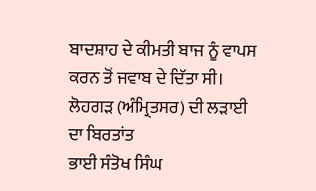ਬਾਦਸ਼ਾਹ ਦੇ ਕੀਮਤੀ ਬਾਜ ਨੂੰ ਵਾਪਸ ਕਰਨ ਤੋਂ ਜਵਾਬ ਦੇ ਦਿੱਤਾ ਸੀ।
ਲੋਹਗੜ (ਅੰਮ੍ਰਿਤਸਰ) ਦੀ ਲੜਾਈ ਦਾ ਬਿਰਤਾਂਤ
ਭਾਈ ਸੰਤੋਖ ਸਿੰਘ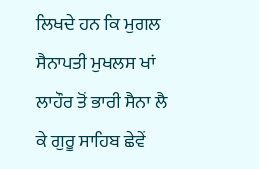ਲਿਖਦੇ ਹਨ ਕਿ ਮੁਗਲ ਸੈਨਾਪਤੀ ਮੁਖਲਸ ਖਾਂ ਲਾਹੌਰ ਤੋਂ ਭਾਰੀ ਸੈਨਾ ਲੈ ਕੇ ਗੁਰੂ ਸਾਹਿਬ ਛੇਵੇਂ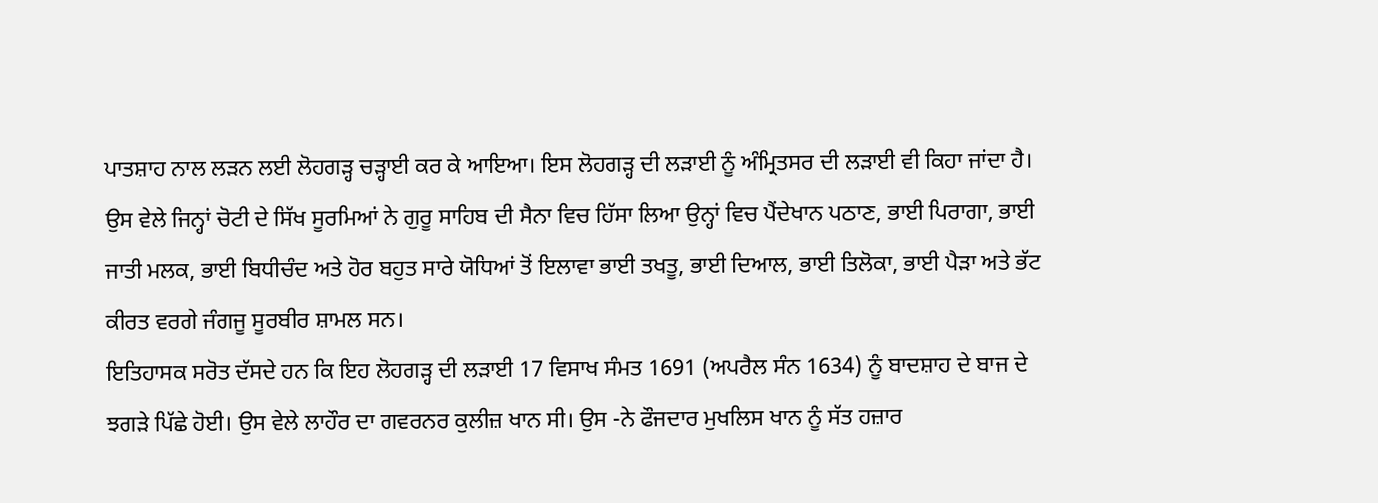ਪਾਤਸ਼ਾਹ ਨਾਲ ਲੜਨ ਲਈ ਲੋਹਗੜ੍ਹ ਚੜ੍ਹਾਈ ਕਰ ਕੇ ਆਇਆ। ਇਸ ਲੋਹਗੜ੍ਹ ਦੀ ਲੜਾਈ ਨੂੰ ਅੰਮ੍ਰਿਤਸਰ ਦੀ ਲੜਾਈ ਵੀ ਕਿਹਾ ਜਾਂਦਾ ਹੈ। ਉਸ ਵੇਲੇ ਜਿਨ੍ਹਾਂ ਚੋਟੀ ਦੇ ਸਿੱਖ ਸੂਰਮਿਆਂ ਨੇ ਗੁਰੂ ਸਾਹਿਬ ਦੀ ਸੈਨਾ ਵਿਚ ਹਿੱਸਾ ਲਿਆ ਉਨ੍ਹਾਂ ਵਿਚ ਪੈਂਦੇਖਾਨ ਪਠਾਣ, ਭਾਈ ਪਿਰਾਗਾ, ਭਾਈ ਜਾਤੀ ਮਲਕ, ਭਾਈ ਬਿਧੀਚੰਦ ਅਤੇ ਹੋਰ ਬਹੁਤ ਸਾਰੇ ਯੋਧਿਆਂ ਤੋਂ ਇਲਾਵਾ ਭਾਈ ਤਖਤੂ, ਭਾਈ ਦਿਆਲ, ਭਾਈ ਤਿਲੋਕਾ, ਭਾਈ ਪੈੜਾ ਅਤੇ ਭੱਟ ਕੀਰਤ ਵਰਗੇ ਜੰਗਜੂ ਸੂਰਬੀਰ ਸ਼ਾਮਲ ਸਨ।
ਇਤਿਹਾਸਕ ਸਰੋਤ ਦੱਸਦੇ ਹਨ ਕਿ ਇਹ ਲੋਹਗੜ੍ਹ ਦੀ ਲੜਾਈ 17 ਵਿਸਾਖ ਸੰਮਤ 1691 (ਅਪਰੈਲ ਸੰਨ 1634) ਨੂੰ ਬਾਦਸ਼ਾਹ ਦੇ ਬਾਜ ਦੇ ਝਗੜੇ ਪਿੱਛੇ ਹੋਈ। ਉਸ ਵੇਲੇ ਲਾਹੌਰ ਦਾ ਗਵਰਨਰ ਕੁਲੀਜ਼ ਖਾਨ ਸੀ। ਉਸ -ਨੇ ਫੌਜਦਾਰ ਮੁਖਲਿਸ ਖਾਨ ਨੂੰ ਸੱਤ ਹਜ਼ਾਰ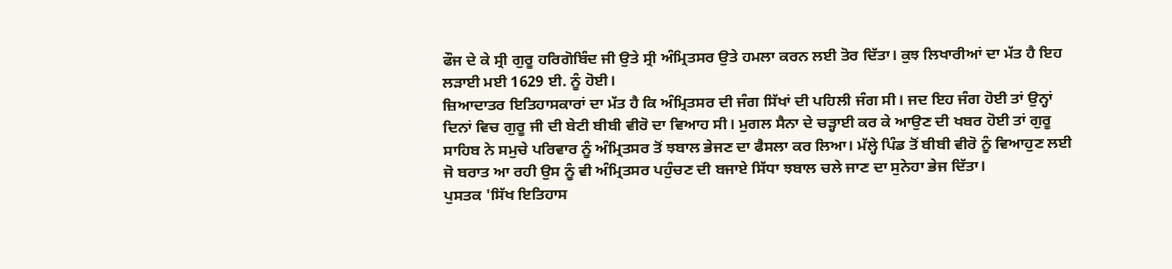ਫੌਜ ਦੇ ਕੇ ਸ੍ਰੀ ਗੁਰੂ ਹਰਿਗੋਬਿੰਦ ਜੀ ਉਤੇ ਸ੍ਰੀ ਅੰਮ੍ਰਿਤਸਰ ਉਤੇ ਹਮਲਾ ਕਰਨ ਲਈ ਤੋਰ ਦਿੱਤਾ। ਕੁਝ ਲਿਖਾਰੀਆਂ ਦਾ ਮੱਤ ਹੈ ਇਹ ਲੜਾਈ ਮਈ 1629 ਈ. ਨੂੰ ਹੋਈ।
ਜ਼ਿਆਦਾਤਰ ਇਤਿਹਾਸਕਾਰਾਂ ਦਾ ਮੱਤ ਹੈ ਕਿ ਅੰਮ੍ਰਿਤਸਰ ਦੀ ਜੰਗ ਸਿੱਖਾਂ ਦੀ ਪਹਿਲੀ ਜੰਗ ਸੀ। ਜਦ ਇਹ ਜੰਗ ਹੋਈ ਤਾਂ ਉਨ੍ਹਾਂ ਦਿਨਾਂ ਵਿਚ ਗੁਰੂ ਜੀ ਦੀ ਬੇਟੀ ਬੀਬੀ ਵੀਰੋ ਦਾ ਵਿਆਹ ਸੀ। ਮੁਗਲ ਸੈਨਾ ਦੇ ਚੜ੍ਹਾਈ ਕਰ ਕੇ ਆਉਣ ਦੀ ਖਬਰ ਹੋਈ ਤਾਂ ਗੁਰੂ ਸਾਹਿਬ ਨੇ ਸਮੁਚੇ ਪਰਿਵਾਰ ਨੂੰ ਅੰਮ੍ਰਿਤਸਰ ਤੋਂ ਝਬਾਲ ਭੇਜਣ ਦਾ ਫੈਸਲਾ ਕਰ ਲਿਆ। ਮੱਲ੍ਹੇ ਪਿੰਡ ਤੋਂ ਬੀਬੀ ਵੀਰੋ ਨੂੰ ਵਿਆਹੁਣ ਲਈ ਜੋ ਬਰਾਤ ਆ ਰਹੀ ਉਸ ਨੂੰ ਵੀ ਅੰਮ੍ਰਿਤਸਰ ਪਹੁੰਚਣ ਦੀ ਬਜਾਏ ਸਿੱਧਾ ਝਬਾਲ ਚਲੇ ਜਾਣ ਦਾ ਸੁਨੇਹਾ ਭੇਜ ਦਿੱਤਾ।
ਪੁਸਤਕ 'ਸਿੱਖ ਇਤਿਹਾਸ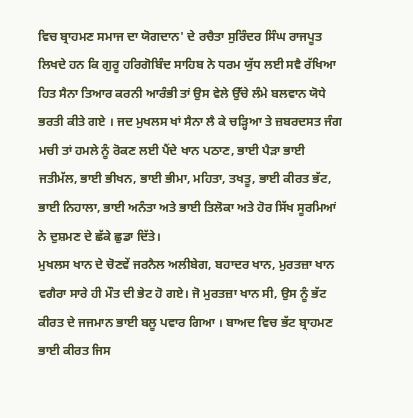ਵਿਚ ਬ੍ਰਾਹਮਣ ਸਮਾਜ ਦਾ ਯੋਗਦਾਨ' ਦੇ ਰਚੈਤਾ ਸੁਰਿੰਦਰ ਸਿੰਘ ਰਾਜਪੂਤ ਲਿਖਦੇ ਹਨ ਕਿ ਗੁਰੂ ਹਰਿਗੋਬਿੰਦ ਸਾਹਿਬ ਨੇ ਧਰਮ ਯੁੱਧ ਲਈ ਸਵੈ ਰੱਖਿਆ ਹਿਤ ਸੈਨਾ ਤਿਆਰ ਕਰਨੀ ਆਰੰਭੀ ਤਾਂ ਉਸ ਵੇਲੇ ਉੱਚੇ ਲੰਮੇ ਬਲਵਾਨ ਯੋਧੇ ਭਰਤੀ ਕੀਤੇ ਗਏ । ਜਦ ਮੁਖਲਸ ਖਾਂ ਸੈਨਾ ਲੈ ਕੇ ਚੜ੍ਹਿਆ ਤੇ ਜ਼ਬਰਦਸਤ ਜੰਗ ਮਚੀ ਤਾਂ ਹਮਲੇ ਨੂੰ ਰੋਕਣ ਲਈ ਪੈਂਦੇ ਖਾਨ ਪਠਾਣ, ਭਾਈ ਪੈੜਾ ਭਾਈ ਜਤੀਮੱਲ, ਭਾਈ ਭੀਖਨ, ਭਾਈ ਭੀਮਾ, ਮਹਿਤਾ, ਤਖਤੂ, ਭਾਈ ਕੀਰਤ ਭੱਟ, ਭਾਈ ਨਿਹਾਲਾ, ਭਾਈ ਅਨੰਤਾ ਅਤੇ ਭਾਈ ਤਿਲੋਕਾ ਅਤੇ ਹੋਰ ਸਿੱਖ ਸੂਰਮਿਆਂ ਨੇ ਦੁਸ਼ਮਣ ਦੇ ਛੱਕੇ ਛੁਡਾ ਦਿੱਤੇ।
ਮੁਖਲਸ ਖਾਨ ਦੇ ਚੋਣਵੇਂ ਜਰਨੈਲ ਅਲੀਬੇਗ, ਬਹਾਦਰ ਖਾਨ, ਮੁਰਤਜ਼ਾ ਖਾਨ ਵਗੈਰਾ ਸਾਰੇ ਹੀ ਮੌਤ ਦੀ ਭੇਟ ਹੋ ਗਏ। ਜੋ ਮੁਰਤਜ਼ਾ ਖਾਨ ਸੀ, ਉਸ ਨੂੰ ਭੱਟ ਕੀਰਤ ਦੇ ਜਜਮਾਨ ਭਾਈ ਬਲੂ ਪਵਾਰ ਗਿਆ । ਬਾਅਦ ਵਿਚ ਭੱਟ ਬ੍ਰਾਹਮਣ ਭਾਈ ਕੀਰਤ ਜਿਸ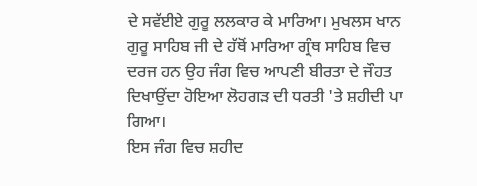ਦੇ ਸਵੱਈਏ ਗੁਰੂ ਲਲਕਾਰ ਕੇ ਮਾਰਿਆ। ਮੁਖਲਸ ਖਾਨ ਗੁਰੂ ਸਾਹਿਬ ਜੀ ਦੇ ਹੱਥੋਂ ਮਾਰਿਆ ਗ੍ਰੰਥ ਸਾਹਿਬ ਵਿਚ ਦਰਜ ਹਨ ਉਹ ਜੰਗ ਵਿਚ ਆਪਣੀ ਬੀਰਤਾ ਦੇ ਜੌਹਤ ਦਿਖਾਉਂਦਾ ਹੋਇਆ ਲੋਹਗੜ ਦੀ ਧਰਤੀ 'ਤੇ ਸ਼ਹੀਦੀ ਪਾ ਗਿਆ।
ਇਸ ਜੰਗ ਵਿਚ ਸ਼ਹੀਦ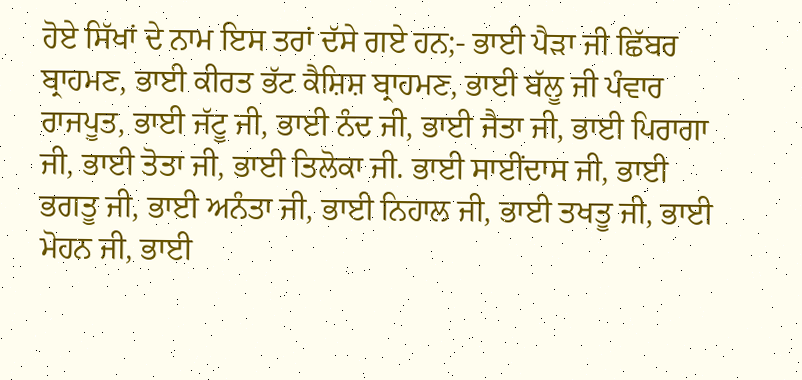ਹੋਏ ਸਿੱਖਾਂ ਦੇ ਨਾਮ ਇਸ ਤਰਾਂ ਦੱਸੇ ਗਏ ਹਨ;- ਭਾਈ ਪੈੜਾ ਜੀ ਛਿੱਬਰ ਬ੍ਰਾਹਮਣ, ਭਾਈ ਕੀਰਤ ਭੱਟ ਕੈਸ਼ਿਸ਼ ਬ੍ਰਾਹਮਣ, ਭਾਈ ਬੱਲੂ ਜੀ ਪੰਵਾਰ ਰਾਜਪੂਤ, ਭਾਈ ਜੱਟੂ ਜੀ, ਭਾਈ ਨੰਦ ਜੀ, ਭਾਈ ਜੈਤਾ ਜੀ, ਭਾਈ ਪਿਰਾਗਾ ਜੀ, ਭਾਈ ਤੋਤਾ ਜੀ, ਭਾਈ ਤਿਲੋਕਾ ਜੀ. ਭਾਈ ਸਾਈਂਦਾਸ ਜੀ, ਭਾਈ ਭਗਤੂ ਜੀ, ਭਾਈ ਅਨੰਤਾ ਜੀ, ਭਾਈ ਨਿਹਾਲ ਜੀ, ਭਾਈ ਤਖਤੂ ਜੀ, ਭਾਈ ਮੋਹਨ ਜੀ, ਭਾਈ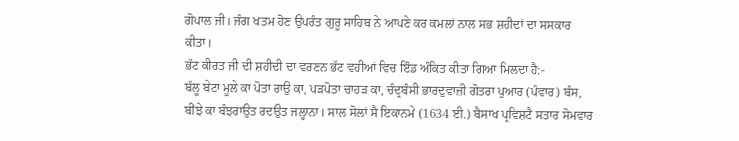ਗੋਪਾਲ ਜੀ। ਜੰਗ ਖਤਮ ਹੋਣ ਉਪਰੰਤ ਗੁਰੂ ਸਾਹਿਬ ਨੇ ਆਪਣੇ ਕਰ ਕਮਲਾਂ ਨਾਲ ਸਭ ਸ਼ਹੀਦਾਂ ਦਾ ਸਸਕਾਰ ਕੀਤਾ।
ਭੱਟ ਕੀਰਤ ਜੀ ਦੀ ਸ਼ਹੀਦੀ ਦਾ ਵਰਣਨ ਭੱਟ ਵਹੀਆਂ ਵਿਚ ਇੰਡ ਅੰਕਿਤ ਕੀਤਾ ਗਿਆ ਮਿਲਦਾ ਹੈ:-
ਬੱਲੂ ਬੇਟਾ ਮੂਲੇ ਕਾ ਪੋਤਾ ਰਾਉ ਕਾ, ਪੜਪੋਤਾ ਚਾਹੜ ਕਾ, ਚੰਦ੍ਰਬੰਸੀ ਭਾਰਦੁਵਾਜ਼ੀ ਗੋਤਰਾ ਪੁਆਰ (ਪੰਵਾਰ) ਬੰਸ, ਬੀਂਝੇ ਕਾ ਬੰਝਰਾਉਤ ਰਦਉਤ ਜਲ੍ਹਾਨਾ। ਸਾਲ ਸੋਲਾਂ ਸੈ ਇਕਾਨਮੇ (1634 ਈ.) ਬੈਸਾਖ ਪ੍ਰਵਿਸ਼ਟੈ ਸਤਾਰ ਸੋਮਵਾਰ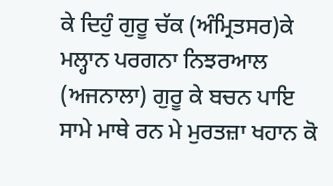ਕੇ ਦਿਹੁੰ ਗੁਰੂ ਚੱਕ (ਅੰਮ੍ਰਿਤਸਰ)ਕੇ ਮਲ੍ਹਾਨ ਪਰਗਨਾ ਨਿਝਰਆਲ (ਅਜਨਾਲਾ) ਗੁਰੂ ਕੇ ਬਚਨ ਪਾਇ ਸਾਮੇ ਮਾਥੇ ਰਨ ਮੇ ਮੁਰਤਜ਼ਾ ਖਹਾਨ ਕੋ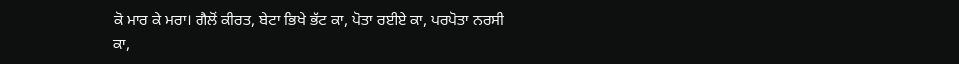ਕੋ ਮਾਰ ਕੇ ਮਰਾ। ਗੈਲੋਂ ਕੀਰਤ, ਬੇਟਾ ਭਿਖੇ ਭੱਟ ਕਾ, ਪੋਤਾ ਰਈਏ ਕਾ, ਪਰਪੋਤਾ ਨਰਸੀ ਕਾ,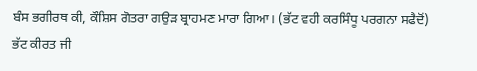ਬੰਸ ਭਗੀਰਥ ਕੀ, ਕੌਸ਼ਿਸ ਗੋਤਰਾ ਗਉੜ ਬ੍ਰਾਹਮਣ ਮਾਰਾ ਗਿਆ। (ਭੱਟ ਵਹੀ ਕਰਸਿੰਧੂ ਪਰਗਨਾ ਸਫੈਦੋਂ)
ਭੱਟ ਕੀਰਤ ਜੀ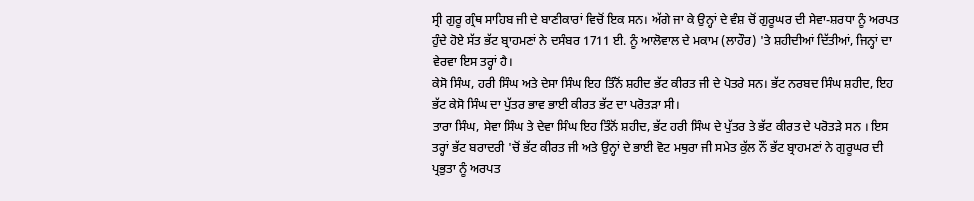ਸ੍ਰੀ ਗੁਰੂ ਗ੍ਰੰਥ ਸਾਹਿਬ ਜੀ ਦੇ ਬਾਣੀਕਾਰਾਂ ਵਿਚੋਂ ਇਕ ਸਨ। ਅੱਗੇ ਜਾ ਕੇ ਉਨ੍ਹਾਂ ਦੇ ਵੰਸ਼ ਚੋਂ ਗੁਰੂਘਰ ਦੀ ਸੇਵਾ-ਸ਼ਰਧਾ ਨੂੰ ਅਰਪਤ ਹੁੰਦੇ ਹੋਏ ਸੱਤ ਭੱਟ ਬ੍ਰਾਹਮਣਾਂ ਨੇ ਦਸੰਬਰ 1711 ਈ. ਨੂੰ ਆਲੋਵਾਲ ਦੇ ਮਕਾਮ (ਲਾਹੌਰ) 'ਤੇ ਸ਼ਹੀਦੀਆਂ ਦਿੱਤੀਆਂ, ਜਿਨ੍ਹਾਂ ਦਾ ਵੇਰਵਾ ਇਸ ਤਰ੍ਹਾਂ ਹੈ।
ਕੇਸੋ ਸਿੰਘ, ਹਰੀ ਸਿੰਘ ਅਤੇ ਦੇਸਾ ਸਿੰਘ ਇਹ ਤਿੰਨੋਂ ਸ਼ਹੀਦ ਭੱਟ ਕੀਰਤ ਜੀ ਦੇ ਪੋਤਰੇ ਸਨ। ਭੱਟ ਨਰਬਦ ਸਿੰਘ ਸ਼ਹੀਦ, ਇਹ ਭੱਟ ਕੇਸੋ ਸਿੰਘ ਦਾ ਪੁੱਤਰ ਭਾਵ ਭਾਈ ਕੀਰਤ ਭੱਟ ਦਾ ਪਰੋਤੜਾ ਸੀ।
ਤਾਰਾ ਸਿੰਘ, ਸੇਵਾ ਸਿੰਘ ਤੇ ਦੇਵਾ ਸਿੰਘ ਇਹ ਤਿੰਨੋਂ ਸ਼ਹੀਦ, ਭੱਟ ਹਰੀ ਸਿੰਘ ਦੇ ਪੁੱਤਰ ਤੇ ਭੱਟ ਕੀਰਤ ਦੇ ਪਰੋਤੜੇ ਸਨ । ਇਸ ਤਰ੍ਹਾਂ ਭੱਟ ਬਰਾਦਰੀ 'ਚੋਂ ਭੱਟ ਕੀਰਤ ਜੀ ਅਤੇ ਉਨ੍ਹਾਂ ਦੇ ਭਾਈ ਵੋਟ ਮਥੁਰਾ ਜੀ ਸਮੇਤ ਕੁੱਲ ਨੌਂ ਭੱਟ ਬ੍ਰਾਹਮਣਾਂ ਨੇ ਗੁਰੂਘਰ ਦੀ ਪ੍ਰਭੁਤਾ ਨੂੰ ਅਰਪਤ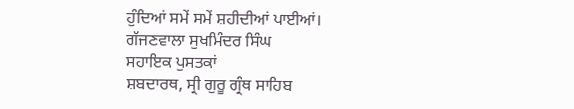ਹੁੰਦਿਆਂ ਸਮੇਂ ਸਮੇਂ ਸ਼ਹੀਦੀਆਂ ਪਾਈਆਂ।
ਗੱਜਣਵਾਲਾ ਸੁਖਮਿੰਦਰ ਸਿੰਘ
ਸਹਾਇਕ ਪੁਸਤਕਾਂ
ਸ਼ਬਦਾਰਥ, ਸ੍ਰੀ ਗੁਰੂ ਗ੍ਰੰਥ ਸਾਹਿਬ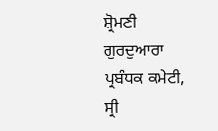ਸ਼੍ਰੋਮਣੀ ਗੁਰਦੁਆਰਾ ਪ੍ਰਬੰਧਕ ਕਮੇਟੀ, ਸ੍ਰੀ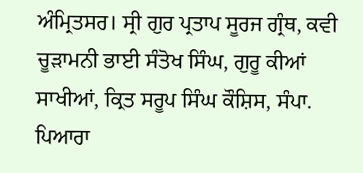ਅੰਮ੍ਰਿਤਸਰ। ਸ੍ਰੀ ਗੁਰ ਪ੍ਰਤਾਪ ਸੂਰਜ ਗ੍ਰੰਥ, ਕਵੀ ਚੂੜਾਮਨੀ ਭਾਈ ਸੰਤੋਖ ਸਿੰਘ, ਗੁਰੂ ਕੀਆਂ ਸਾਖੀਆਂ, ਕ੍ਰਿਤ ਸਰੂਪ ਸਿੰਘ ਕੌਸ਼ਿਸ, ਸੰਪਾ. ਪਿਆਰਾ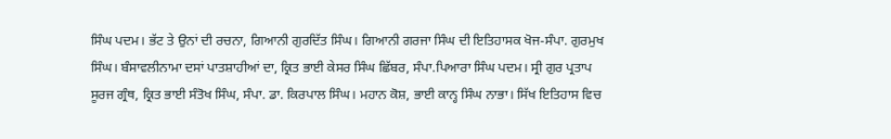ਸਿੰਘ ਪਦਮ। ਭੱਟ ਤੇ ਉਨਾਂ ਦੀ ਰਚਨਾ, ਗਿਆਨੀ ਗੁਰਦਿੱਤ ਸਿੰਘ। ਗਿਆਨੀ ਗਰਜਾ ਸਿੰਘ ਦੀ ਇਤਿਹਾਸਕ ਖੋਜ-ਸੰਪਾ. ਗੁਰਮੁਖ ਸਿੰਘ। ਬੰਸਾਵਲੀਨਾਮਾ ਦਸਾਂ ਪਾਤਸ਼ਾਹੀਆਂ ਦਾ, ਕ੍ਰਿਤ ਭਾਈ ਕੇਸਰ ਸਿੰਘ ਛਿੱਬਰ, ਸੰਪਾ.ਪਿਆਰਾ ਸਿੰਘ ਪਦਮ। ਸ੍ਰੀ ਗੁਰ ਪ੍ਰਤਾਪ ਸੂਰਜ ਗ੍ਰੰਥ, ਕ੍ਰਿਤ ਭਾਈ ਸੰਤੋਖ ਸਿੰਘ, ਸੰਪਾ. ਡਾ. ਕਿਰਪਾਲ ਸਿੰਘ। ਮਹਾਨ ਕੋਸ਼, ਭਾਈ ਕਾਨ੍ਹ ਸਿੰਘ ਨਾਭਾ। ਸਿੱਖ ਇਤਿਹਾਸ ਵਿਚ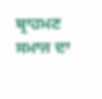ਬ੍ਰਾਹਮਣ ਸਮਾਜ ਦਾ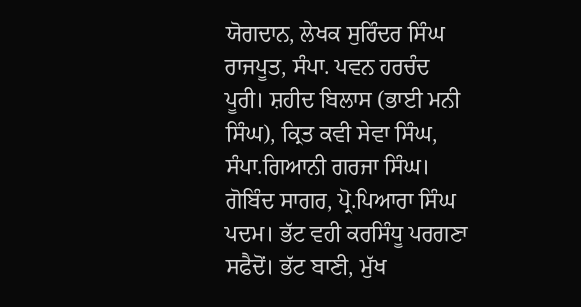ਯੋਗਦਾਨ, ਲੇਖਕ ਸੁਰਿੰਦਰ ਸਿੰਘ ਰਾਜਪੂਤ, ਸੰਪਾ. ਪਵਨ ਹਰਚੰਦ ਪੂਰੀ। ਸ਼ਹੀਦ ਬਿਲਾਸ (ਭਾਈ ਮਨੀ ਸਿੰਘ), ਕ੍ਰਿਤ ਕਵੀ ਸੇਵਾ ਸਿੰਘ,
ਸੰਪਾ.ਗਿਆਨੀ ਗਰਜਾ ਸਿੰਘ। ਗੋਬਿੰਦ ਸਾਗਰ, ਪ੍ਰੋ.ਪਿਆਰਾ ਸਿੰਘ ਪਦਮ। ਭੱਟ ਵਹੀ ਕਰਸਿੰਧੂ ਪਰਗਣਾ ਸਫੈਦੋਂ। ਭੱਟ ਬਾਣੀ, ਮੁੱਖ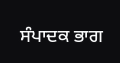ਸੰਪਾਦਕ ਭਾਗ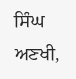ਸਿੰਘ ਅਣਖੀ,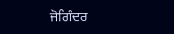ਜੋਗਿੰਦਰ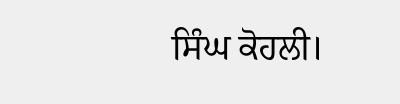ਸਿੰਘ ਕੋਹਲੀ।